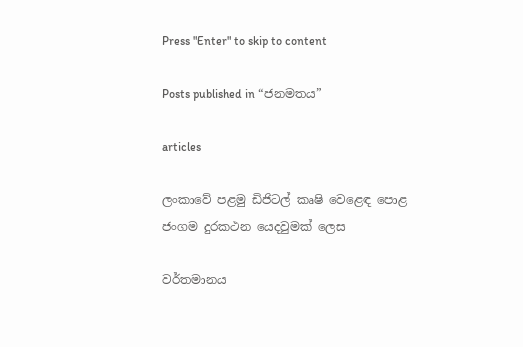Press "Enter" to skip to content

Posts published in “ජනමතය”

articles

ලංකාවේ පළමු ඩිජිටල් කෘෂි වෙළෙඳ පොළ ජංගම දුරකථන යෙදවුමක් ලෙස

වර්තමානය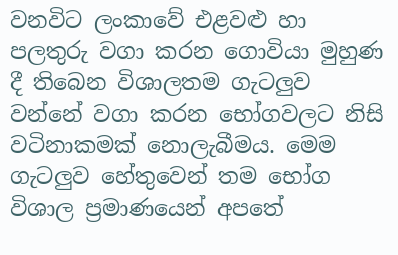වනවිට ලංකාවේ එළවළු හා පලතුරු වගා කරන ගොවියා මුහුණ දී තිබෙන විශාලතම ගැටලුව වන්නේ වගා කරන භෝගවලට නිසි වටිනාකමක් නොලැබීමය. මෙම ගැටලුව හේතුවෙන් තම භෝග විශාල ප්‍රමාණයෙන් අපතේ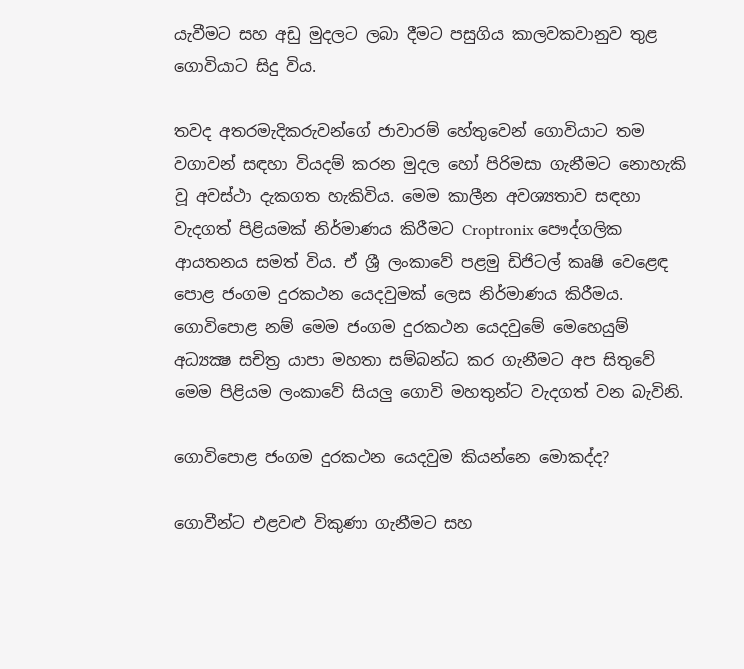යැවීමට සහ අඩු මුදලට ලබා දීමට පසුගිය කාලවකවානුව තුළ ගොවියාට සිදු විය.

තවද අතරමැදිකරුවන්ගේ ජාවාරම් හේතුවෙන් ගොවියාට තම වගාවන් සඳහා වියදම් කරන මුදල හෝ පිරිමසා ගැනීමට නොහැකි වූ අවස්ථා දැකගත හැකිවිය. මෙම කාලීන අවශ්‍යතාව සඳහා වැදගත් පිළියමක් නිර්මාණය කිරීමට Croptronix පෞද්ගලික ආයතනය සමත් විය. ඒ ශ්‍රී ලංකාවේ පළමු ඩිජිටල් කෘෂි වෙළෙඳ පොළ ජංගම දුරකථන යෙදවුමක් ලෙස නිර්මාණය කිරීමය. ගොවිපොළ නම් මෙම ජංගම දුරකථන යෙදවුමේ මෙහෙයුම් අධ්‍යක්‍ෂ සචිත්‍ර යාපා මහතා සම්බන්ධ කර ගැනීමට අප සිතුවේ මෙම පිළියම ලංකාවේ සියලු ගොවි මහතුන්ට වැදගත් වන බැවිනි.

ගොවිපොළ ජංගම දුරකථන යෙදවුම කියන්නෙ මොකද්ද?

ගොවීන්ට එළවළු විකුණා ගැනීමට සහ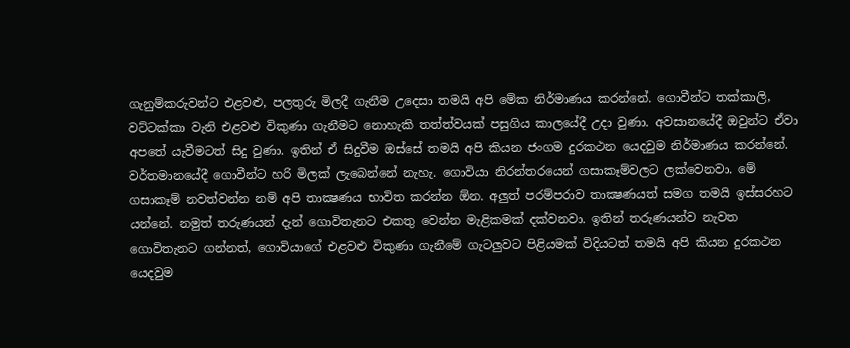ගැනුම්කරුවන්ට එළවළු, පලතුරු මිලදී ගැනීම උදෙසා තමයි අපි මේක නිර්මාණය කරන්නේ. ගොවීන්ට තක්කාලි, වට්ටක්කා වැනි එළවළු විකුණා ගැනීමට නොහැකි තත්ත්වයක් පසුගිය කාලයේදී උදා වුණා. අවසානයේදී ඔවුන්ට ඒවා අපතේ යැවීමටත් සිදු වුණා. ඉතින් ඒ සිදුවීම ඔස්සේ තමයි අපි කියන ජංගම දුරකථන යෙදවුම නිර්මාණය කරන්නේ. වර්තමානයේදී ගොවීන්ට හරි මිලක් ලැබෙන්නේ නැහැ. ගොවියා නිරන්තරයෙන් ගසාකෑම්වලට ලක්වෙනවා. මේ ගසාකෑම් නවත්වන්න නම් අපි තාක්‍ෂණය භාවිත කරන්න ඕන. අලුත් පරම්පරාව තාක්‍ෂණයත් සමග තමයි ඉස්සරහට යන්නේ. නමුත් තරුණයන් දැන් ගොවිතැනට එකතු වෙන්න මැළිකමක් දක්වනවා. ඉතින් තරුණයන්ව නැවත ගොවිතැනට ගන්නත්, ගොවියාගේ එළවළු විකුණා ගැනීමේ ගැටලුවට පිළියමක් විදියටත් තමයි අපි කියන දුරකථන යෙදවුම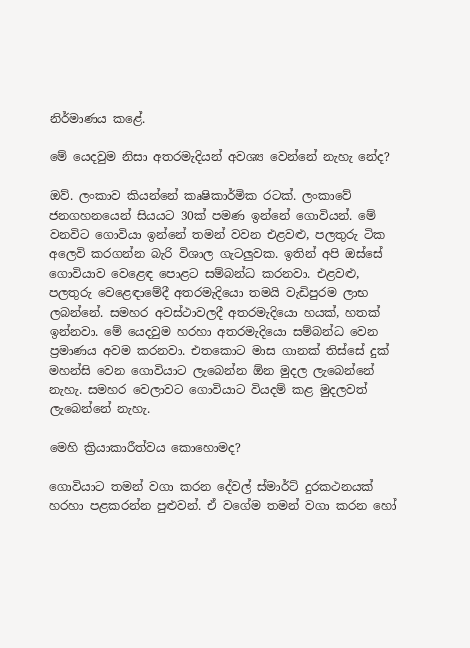නිර්මාණය කළේ.

මේ යෙදවුම නිසා අතරමැදියන් අවශ්‍ය වෙන්නේ නැහැ නේද?

ඔව්. ලංකාව කියන්නේ කෘෂිකාර්මික රටක්. ලංකාවේ ජනගහනයෙන් සියයට 30ක් පමණ ඉන්නේ ගොවියන්. මේ වනවිට ගොවියා ඉන්නේ තමන් වවන එළවළු, පලතුරු ටික අලෙවි කරගන්න බැරි විශාල ගැටලුවක. ඉතින් අපි ඔස්සේ ගොවියාව වෙළෙඳ පොළට සම්බන්ධ කරනවා. එළවළු, පලතුරු වෙළෙඳාමේදී අතරමැදියො තමයි වැඩිපුරම ලාභ ලබන්නේ. සමහර අවස්ථාවලදී අතරමැදියො හයක්, හතක් ඉන්නවා. මේ යෙදවුම හරහා අතරමැදියො සම්බන්ධ වෙන ප්‍රමාණය අවම කරනවා. එතකොට මාස ගානක් තිස්සේ දුක් මහන්සි වෙන ගොවියාට ලැබෙන්න ඕන මුදල ලැබෙන්නේ නැහැ. සමහර වෙලාවට ගොවියාට වියදම් කළ මුදලවත් ලැබෙන්නේ නැහැ.

මෙහි ක්‍රියාකාරීත්වය කොහොමද?

ගොවියාට තමන් වගා කරන දේවල් ස්මාර්ට් දුරකථනයක් හරහා පළකරන්න පුළුවන්. ඒ වගේම තමන් වගා කරන හෝ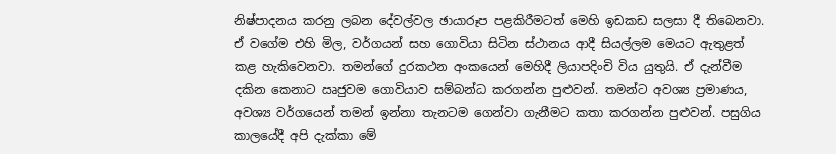නිෂ්පාදනය කරනු ලබන දේවල්වල ඡායාරූප පළකිරීමටත් මෙහි ඉඩකඩ සලසා දී තිබෙනවා. ඒ වගේම එහි මිල, වර්ගයන් සහ ගොවියා සිටින ස්ථානය ආදී සියල්ලම මෙයට ඇතුළත් කළ හැකිවෙනවා. තමන්ගේ දුරකථන අංකයෙන් මෙහිදී ලියාපදිංචි විය යුතුයි. ඒ දැන්වීම දකින කෙනාට ඍජුවම ගොවියාව සම්බන්ධ කරගන්න පුළුවන්. තමන්ට අවශ්‍ය ප්‍රමාණය, අවශ්‍ය වර්ගයෙන් තමන් ඉන්නා තැනටම ගෙන්වා ගැනීමට කතා කරගන්න පුළුවන්. පසුගිය කාලයේදී අපි දැක්කා මේ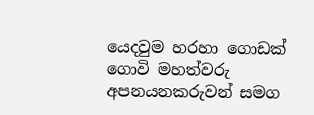යෙදවුම හරහා ගොඩක් ගොවි මහත්වරු අපනයනකරුවන් සමග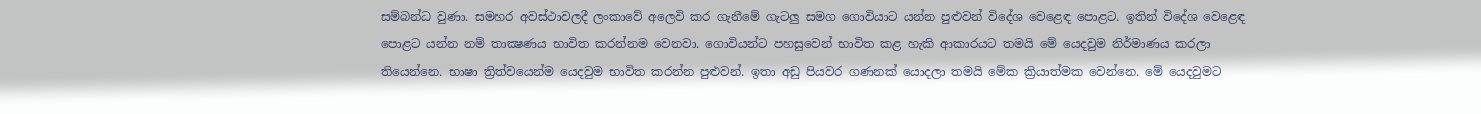සම්බන්ධ වුණා. සමහර අවස්ථාවලදී ලංකාවේ අලෙවි කර ගැනීමේ ගැටලු සමග ගොවියාට යන්න පුළුවන් විදේශ වෙළෙඳ පොළට. ඉතින් විදේශ වෙළෙඳ පොළට යන්න නම් තාක්‍ෂණය භාවිත කරන්නම වෙනවා. ගොවියන්ට පහසුවෙන් භාවිත කළ හැකි ආකාරයට තමයි මේ යෙදවුම නිර්මාණය කරලා තියෙන්නෙ. භාෂා ත්‍රිත්වයෙන්ම යෙදවුම භාවිත කරන්න පුළුවන්. ඉතා අඩු පියවර ගණනක් යොදලා තමයි මේක ක්‍රියාත්මක වෙන්නෙ. මේ යෙදවුමට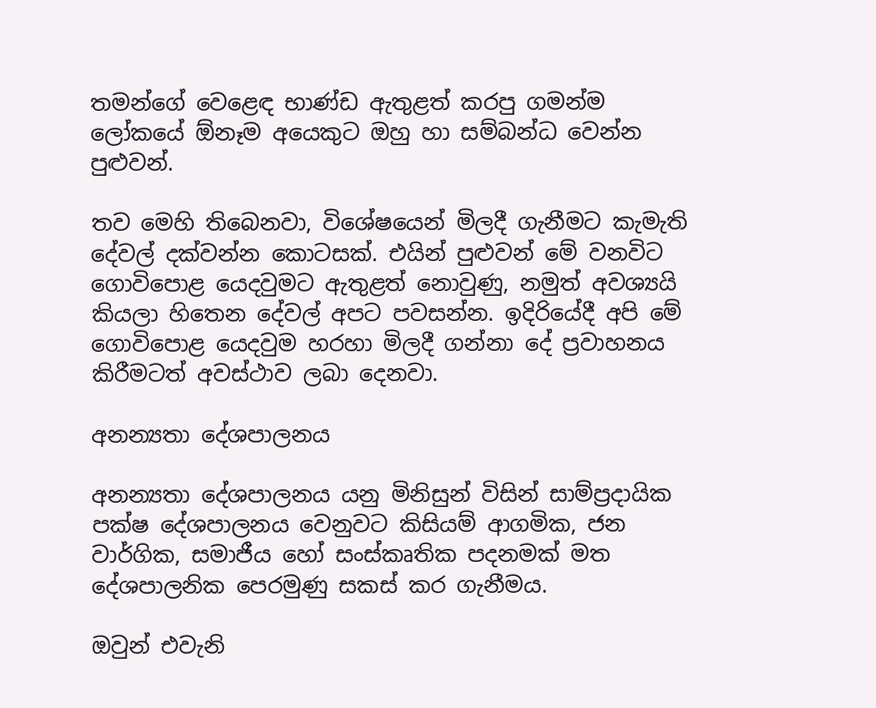තමන්ගේ වෙළෙඳ භාණ්ඩ ඇතුළත් කරපු ගමන්ම ලෝකයේ ඕනෑම අයෙකුට ඔහු හා සම්බන්ධ වෙන්න පුළුවන්.

තව මෙහි තිබෙනවා, විශේෂයෙන් මිලදී ගැනීමට කැමැති දේවල් දක්වන්න කොටසක්. එයින් පුළුවන් මේ වනවිට ගොවිපොළ යෙදවුමට ඇතුළත් නොවුණු, නමුත් අවශ්‍යයි කියලා හිතෙන දේවල් අපට පවසන්න. ඉදිරියේදී අපි මේ ගොවිපොළ යෙදවුම හරහා මිලදී ගන්නා දේ ප්‍රවාහනය කිරීමටත් අවස්ථාව ලබා දෙනවා.

අනන්‍යතා දේශපාලනය

අනන්‍යතා දේශපාලනය යනු මිනිසුන් විසින් සාම්ප්‍රදායික පක්ෂ දේශපාලනය වෙනුවට කිසියම් ආගමික, ජන වාර්ගික, සමාජීය හෝ සංස්කෘතික පදනමක් මත දේශපාලනික පෙරමුණු සකස් කර ගැනීමය.

ඔවුන් එවැනි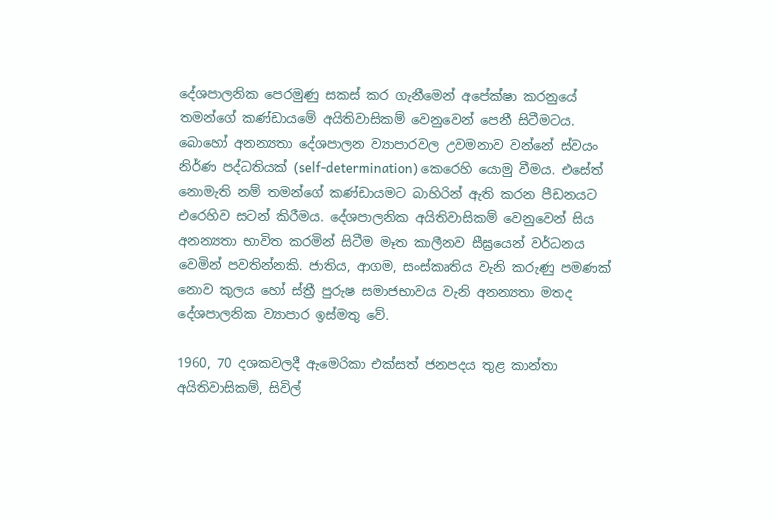දේශපාලනික පෙරමුණු සකස් කර ගැනීමෙන් අපේක්ෂා කරනුයේ තමන්ගේ කණ්ඩායමේ අයිතිවාසිකම් වෙනුවෙන් පෙනී සිටීමටය.
බොහෝ අනන්‍යතා දේශපාලන ව්‍යාපාරවල උවමනාව වන්නේ ස්වයං නිර්ණ පද්ධතියක් (self-determination) කෙරෙහි යොමු වීමය. එසේත් නොමැති නම් තමන්ගේ කණ්ඩායමට බාහිරින් ඇති කරන පීඩනයට එරෙහිව සටන් කිරීමය. දේශපාලනික අයිතිවාසිකම් වෙනුවෙන් සිය අනන්‍යතා භාවිත කරමින් සිටීම මෑත කාලීනව සීඝ්‍රයෙන් වර්ධනය වෙමින් පවතින්නකි. ජාතිය, ආගම, සංස්කෘතිය වැනි කරුණු පමණක් නොව කුලය හෝ ස්ත්‍රී පුරුෂ සමාජභාවය වැනි අනන්‍යතා මතද දේශපාලනික ව්‍යාපාර ඉස්මතු වේ.

1960, 70 දශකවලදී ඇමෙරිකා එක්සත් ජනපදය තුළ කාන්තා අයිතිවාසිකම්, සිවිල්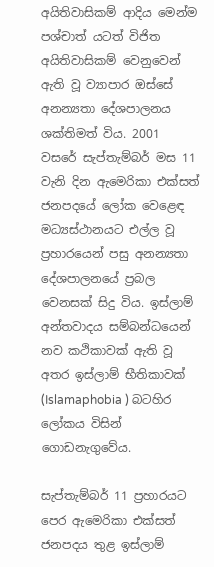අයිතිවාසිකම් ආදිය මෙන්ම පශ්චාත් යටත් විජිත අයිතිවාසිකම් වෙනුවෙන් ඇති වූ ව්‍යාපාර ඔස්සේ අනන්‍යතා දේශපාලනය ශක්තිමත් විය. 2001 වසරේ සැප්තැම්බර් මස 11 වැනි දින ඇමෙරිකා එක්සත් ජනපදයේ ලෝක වෙළෙඳ මධ්‍යස්ථානයට එල්ල වූ ප්‍රහාරයෙන් පසු අනන්‍යතා දේශපාලනයේ ප්‍රබල වෙනසක් සිදු විය. ඉස්ලාම් අන්තවාදය සම්බන්ධයෙන් නව කථිකාවක් ඇති වූ අතර ඉස්ලාම් භීතිකාවක් (Islamaphobia ) බටහිර ලෝකය විසින් ගොඩනැගුවේය.

සැප්තැම්බර් 11 ප්‍රහාරයට පෙර ඇමෙරිකා එක්සත් ජනපදය තුළ ඉස්ලාම්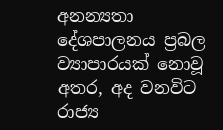අනන්‍යතා දේශපාලනය ප්‍රබල ව්‍යාපාරයක් නොවූ අතර, අද වනවිට රාජ්‍ය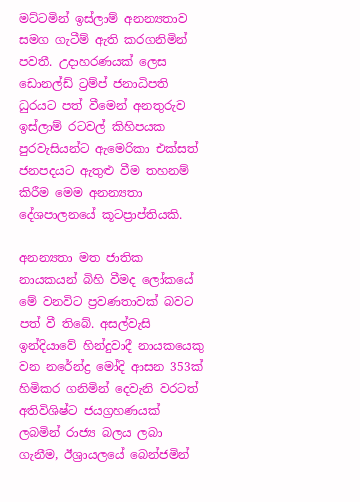මට්ටමින් ඉස්ලාම් අනන්‍යතාව සමග ගැටීම් ඇති කරගනිමින් පවතී. උදාහරණයක් ලෙස ඩොනල්ඩ් ට්‍රම්ප් ජනාධිපති ධුරයට පත් වීමෙන් අනතුරුව ඉස්ලාම් රටවල් කිහිපයක පුරවැසියන්ට ඇමෙරිකා එක්සත් ජනපදයට ඇතුළු වීම තහනම් කිරීම මෙම අනන්‍යතා දේශපාලනයේ කූටප්‍රාප්තියකි.

අනන්‍යතා මත ජාතික නායකයන් බිහි වීමද ලෝකයේ මේ වනවිට ප්‍රවණතාවක් බවට පත් වී තිබේ. අසල්වැසි ඉන්දියාවේ හින්දුවාදී නායකයෙකු වන නරේන්ද්‍ර මෝදි ආසන 353ක් හිමිකර ගනිමින් දෙවැනි වරටත් අතිවිශිෂ්ට ජයග්‍රහණයක් ලබමින් රාජ්‍ය බලය ලබා ගැනීම, ඊශ්‍රායලයේ බෙන්ජමින්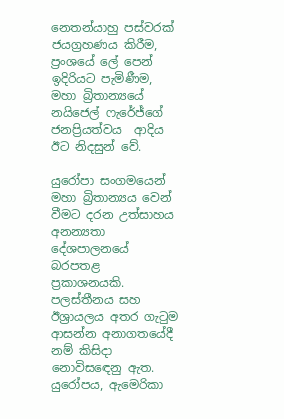නෙතන්යාහු පස්වරක් ජයග්‍රහණය කිරීම, ප්‍රංශයේ ලේ පෙන් ඉදිරියට පැමිණීම, මහා බ්‍රිතාන්‍යයේ නයිජෙල් ෆැරේජ්ගේ ජනප්‍රියත්වය  ආදිය ඊට නිදසුන් වේ.

යුරෝපා සංගමයෙන් මහා බ්‍රිතාන්‍යය වෙන් වීමට දරන උත්සාහය අනන්‍යතා දේශපාලනයේ බරපතළ ප්‍රකාශනයකි. පලස්තීනය සහ ඊශ්‍රායලය අතර ගැටුම ආසන්න අනාගතයේදී නම් කිසිදා නොවිස‍ඳෙනු ඇත. යුරෝපය, ඇමෙරිකා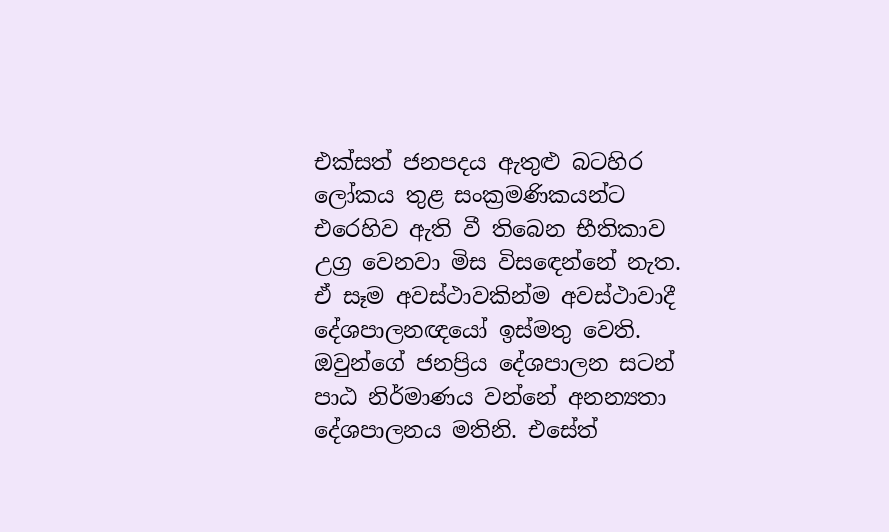එක්සත් ජනපදය ඇතුළු බටහිර ලෝකය තුළ සංක්‍රමණිකයන්ට එරෙහිව ඇති වී තිබෙන භීතිකාව උග්‍ර වෙනවා මිස විසඳෙන්නේ නැත. ඒ සෑම අවස්ථාවකින්ම අවස්ථාවාදී දේශපාලනඥයෝ ඉස්මතු වෙති. ඔවුන්ගේ ජනප්‍රිය දේශපාලන සටන් පාඨ නිර්මාණය වන්නේ අනන්‍යතා දේශපාලනය මතිනි. එසේත්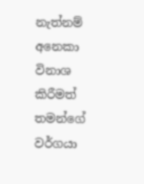නැත්නම් අනෙකා විනාශ කිරීමත් තමන්ගේ වර්ගයා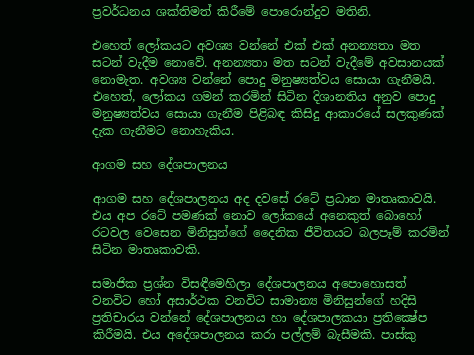ප්‍රවර්ධනය ශක්තිමත් කිරීමේ පොරොන්දුව මතිනි.

එහෙත් ලෝකයට අවශ්‍ය වන්නේ එක් එක් අනන්‍යතා මත සටන් වැදීම නොවේ. අනන්‍යතා මත සටන් වැදීමේ අවසානයක් නොමැත. අවශ්‍ය වන්නේ පොදු මනුෂ්‍යත්වය සොයා ගැනීමයි. එහෙත්, ලෝකය ගමන් කරමින් සිටින දිශානතිය අනුව පොදු මනුෂ්‍යත්වය සොයා ගැනීම පිළිබඳ කිසිදු ආකාරයේ සලකුණක් දැක ගැනීමට නොහැකිය.

ආගම සහ දේශපාලනය

ආගම සහ දේශපාලනය අද දවසේ රටේ ප්‍රධාන මාතෘකාවයි. එය අප රටේ පමණක් නොව ලෝකයේ අනෙකුත් බොහෝ රටවල වෙසෙන මිනිසුන්ගේ දෛනික ජීවිතයට බලපෑම් කරමින් සිටින මාතෘකාවකි.

සමාජික ප්‍රශ්න විසඳීමෙහිලා දේශපාලනය අපොහොසත් වනවිට හෝ අසාර්ථක වනවිට සාමාන්‍ය මිනිසුන්ගේ හදිසි ප්‍රතිචාරය වන්නේ දේශපාලනය හා දේශපාලකයා ප්‍රතික්‍ෂේප කිරීමයි. එය අදේශපාලනය කරා පල්ලම් බැසීමකි. පාස්කු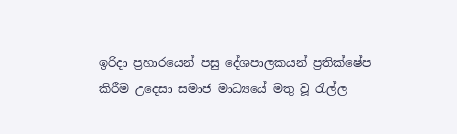ඉරිදා ප්‍රහාරයෙන් පසු දේශපාලකයන් ප්‍රතික්ෂේප කිරීම උදෙසා සමාජ මාධ්‍යයේ මතු වූ රැල්ල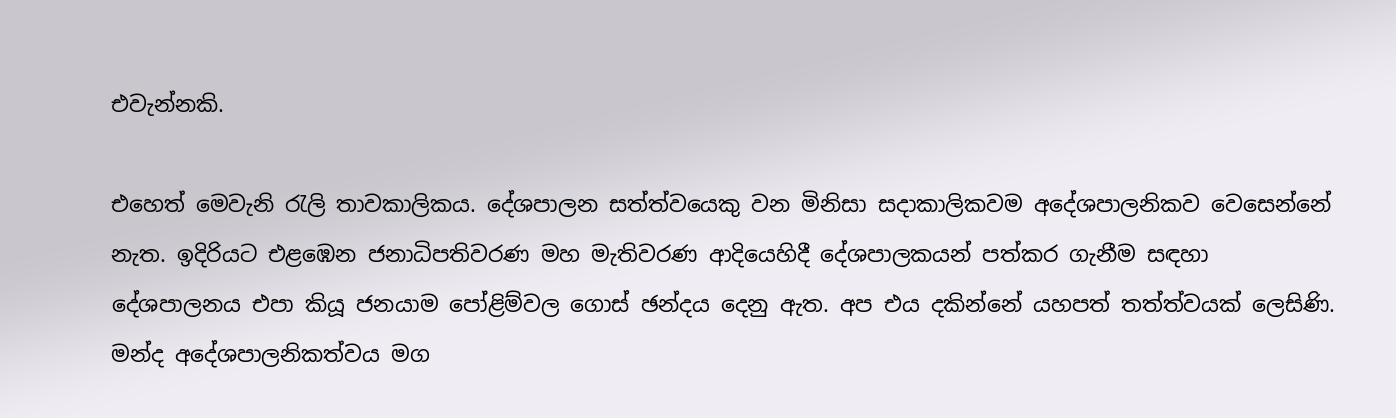එවැන්නකි.

එහෙත් මෙවැනි රැලි තාවකාලිකය. දේශපාලන සත්ත්වයෙකු වන මිනිසා සදාකාලිකවම අදේශපාලනිකව වෙසෙන්නේ නැත. ඉදිරියට එළඹෙන ජනාධිපතිවරණ මහ මැතිවරණ ආදියෙහිදී දේශපාලකයන් පත්කර ගැනීම සඳහා දේශපාලනය එපා කියූ ජනයාම පෝළිම්වල ගොස් ඡන්දය දෙනු ඇත. අප එය දකින්නේ යහපත් තත්ත්වයක් ලෙසිණි. මන්ද අදේශපාලනිකත්වය මග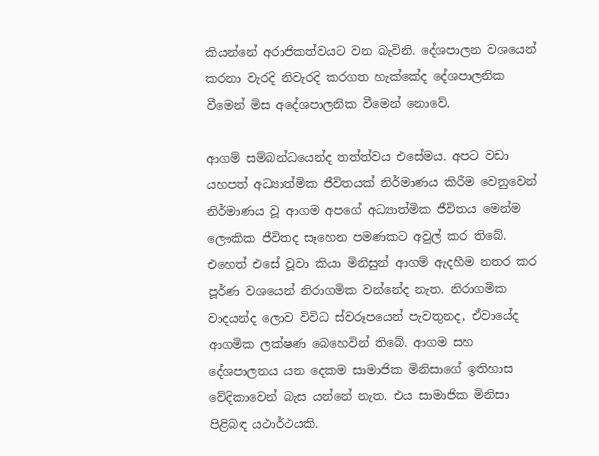කියන්නේ අරාජිකත්වයට වන බැවිනි. දේශපාලන වශයෙන් කරනා වැරදි නිවැරදි කරගත හැක්කේද දේශපාලනික වීමෙන් මිස අදේශපාලනික වීමෙන් නොවේ.

ආගම් සම්බන්ධයෙන්ද තත්ත්වය එසේමය. අපට වඩා යහපත් අධ්‍යාත්මික ජීවිතයක් නිර්මාණය කිරීම වෙනුවෙන් නිර්මාණය වූ ආගම අපගේ අධ්‍යාත්මික ජීවිතය මෙන්ම ලෞකික ජීවිතද සෑහෙන පමණකට අවුල් කර තිබේ. එහෙත් එසේ වූවා කියා මිනිසුන් ආගම් ඇදහීම නතර කර පූර්ණ වශයෙන් නිරාගමික වන්නේද නැත. නිරාගමික වාදයන්ද ලොව විවිධ ස්වරූපයෙන් පැවතුනද, ඒවායේද ආගමික ලක්ෂණ බෙහෙවින් තිබේ. ආගම සහ දේශපාලනය යන දෙකම සාමාජික මිනිසාගේ ඉතිහාස වේදිකාවෙන් බැස යන්නේ නැත. එය සාමාජික මිනිසා පිළිබඳ යථාර්ථයකි.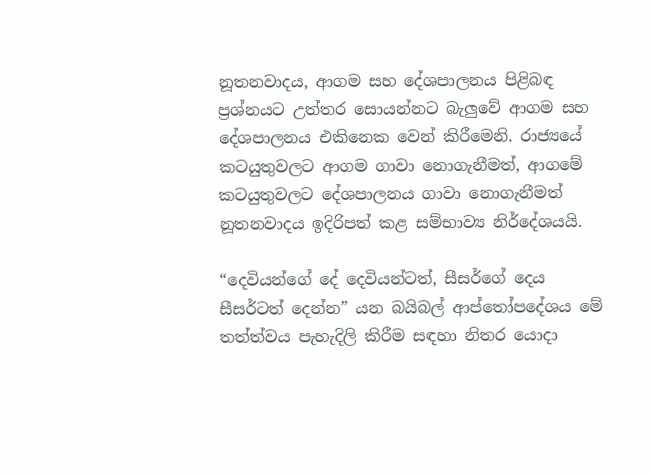නූතනවාදය, ආගම සහ දේශපාලනය පිළිබඳ ප්‍රශ්නයට උත්තර සොයන්නට බැලුවේ ආගම සහ දේශපාලනය එකිනෙක වෙන් කිරීමෙනි. රාජ්‍යයේ කටයුතුවලට ආගම ගාවා නොගැනීමත්, ආගමේ කටයුතුවලට දේශපාලනය ගාවා නොගැනීමත් නූතනවාදය ඉදිරිපත් කළ සම්භාව්‍ය නිර්දේශයයි.

“දෙවියන්ගේ දේ දෙවියන්ටත්, සීසර්ගේ දෙය සීසර්ටත් දෙන්න” යන බයිබල් ආප්තෝපදේශය මේ තත්ත්වය පැහැදිලි කිරීම සඳහා නිතර යොදා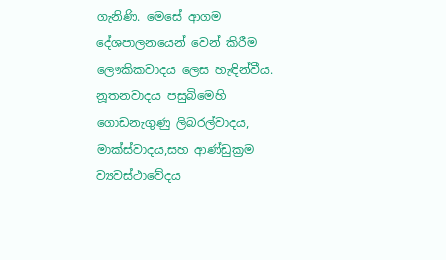ගැනිණි. මෙසේ ආගම දේශපාලනයෙන් වෙන් කිරීම ලෞකිකවාදය ලෙස හැඳින්වීය. නූතනවාදය පසුබිමෙහි ගොඩනැගුණු ලිබරල්වාදය, මාක්ස්වාදය,සහ ආණ්ඩුක්‍රම ව්‍යවස්ථාවේදය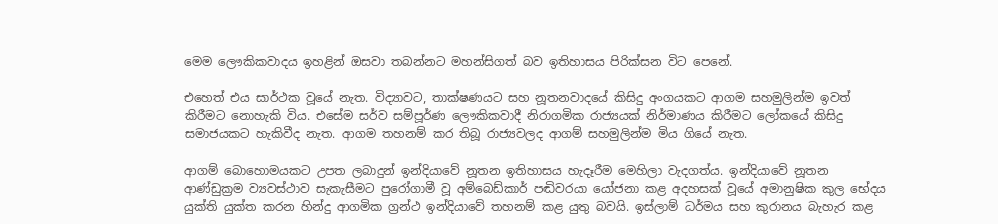මෙම ලෞකිකවාදය ඉහළින් ඔසවා තබන්නට මහන්සිගත් බව ඉතිහාසය පිරික්සන විට පෙනේ.

එහෙත් එය සාර්ථක වූයේ නැත. විද්‍යාවට, තාක්ෂණයට සහ නූතනවාදයේ කිසිදු අංගයකට ආගම සහමුලින්ම ඉවත් කිරීමට නොහැකි විය. එසේම සර්ව සම්පූර්ණ ලෞකිකවාදී නිරාගමික රාජ්‍යයක් නිර්මාණය කිරීමට ලෝකයේ කිසිදු සමාජයකට හැකිවීද නැත. ආගම තහනම් කර තිබූ රාජ්‍යවලද ආගම් සහමුලින්ම මිය ගියේ නැත.

ආගම් බොහොමයකට උපත ලබාදුන් ඉන්දියාවේ නූතන ඉතිහාසය හැදෑරීම මෙහිලා වැදගත්ය. ඉන්දියාවේ නූතන ආණ්ඩුක්‍රම ව්‍යවස්ථාව සැකැසීමට පුරෝගාමී වූ අම්බෙඩ්කාර් පඬිවරයා යෝජනා කළ අදහසක් වූයේ අමානුෂික කුල භේදය යුක්ති යුක්ත කරන හින්දු ආගමික ග්‍රන්ථ ඉන්දියාවේ තහනම් කළ යුතු බවයි. ඉස්ලාම් ධර්මය සහ කුරානය බැහැර කළ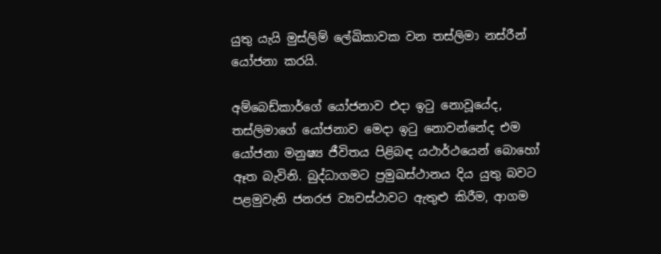යුතු යැයි මුස්ලිම් ලේඛිකාවක වන තස්ලිමා නස්රීන් යෝජනා කරයි.

අම්බෙඩ්කාර්ගේ යෝජනාව එදා ඉටු නොවූයේද, තස්ලිමාගේ යෝජනාව මෙදා ඉටු නොවන්නේද එම යෝජනා මනුෂ්‍ය ජීවිතය පිළිබඳ යථාර්ථයෙන් බොහෝ ඈත බැවිනි. බුද්ධාගමට ප්‍රමුඛස්ථානය දිය යුතු බවට පළමුවැනි ජනරජ ව්‍යවස්ථාවට ඇතුළු කිරීම, ආගම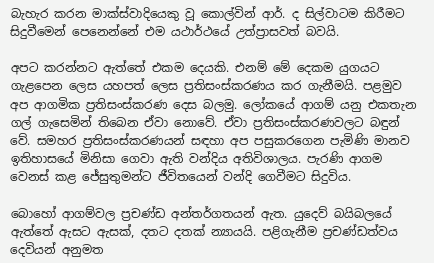බැහැර කරන මාක්ස්වාදියෙකු වූ කොල්වින් ආර්. ද සිල්වාටම කිරීමට සිදුවීමෙන් පෙනෙන්නේ එම යථාර්ථයේ උත්ප්‍රාසවත් බවයි.

අපට කරන්නට ඇත්තේ එකම දෙයකි. එනම් මේ දෙකම යුගයට ගැළපෙන ලෙස යහපත් ලෙස ප්‍රතිසංස්කරණය කර ගැනීමයි. පළමුව අප ආගමික ප්‍රතිසංස්කරණ දෙස බලමු. ලෝකයේ ආගම් යනු එකතැන ගල් ගැසෙමින් තිබෙන ඒවා නොවේ. ඒවා ප්‍රතිසංස්කරණවලට බඳුන් වේ. සමහර ප්‍රතිසංස්කරණයන් සඳහා අප පසුකරගෙන පැමිණි මානව ඉතිහාසයේ මිනිසා ගෙවා ඇති වන්දිය අතිවිශාලය. පැරණි ආගම වෙනස් කළ ජේසුතුමන්ට ජීවිතයෙන් වන්දි ගෙවීමට සිදුවිය.

බොහෝ ආගම්වල ප්‍රචණ්ඩ අන්තර්ගතයන් ඇත. යුදෙව් බයිබලයේ ඇත්තේ ඇසට ඇසක්, දතට දතක් න්‍යායයි. පළිගැනීම ප්‍රචණ්ඩත්වය දෙවියන් අනුමත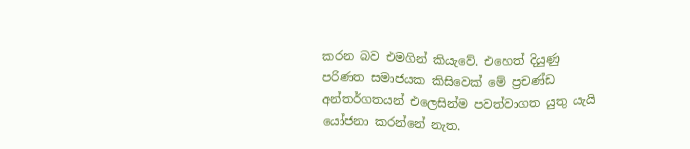කරන බව එමගින් කියැවේ. එහෙත් දියුණු පරිණත සමාජයක කිසිවෙක් මේ ප්‍රචණ්ඩ අන්තර්ගතයන් එලෙසින්ම පවත්වාගත යුතු යැයි යෝජනා කරන්නේ නැත.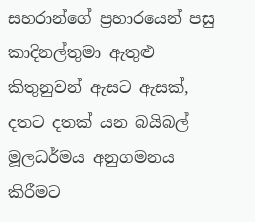සහරාන්ගේ ප්‍රහාරයෙන් පසු කාදිනල්තුමා ඇතුළු කිතුනුවන් ඇසට ඇසක්, දතට දතක් යන බයිබල් මූලධර්මය අනුගමනය කිරීමට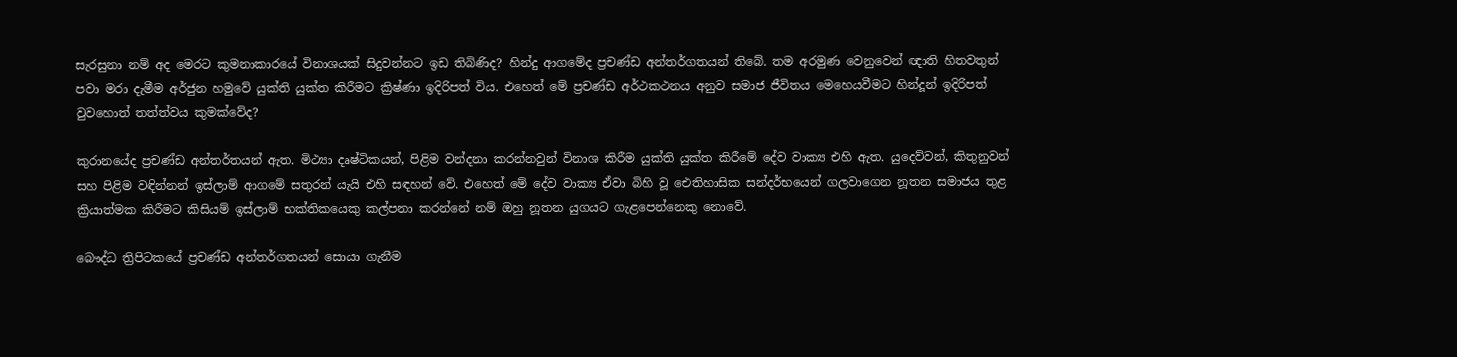සැරසුනා නම් අද මෙරට කුමනාකාරයේ විනාශයක් සිදුවන්නට ඉඩ තිබිණිද? හින්දු ආගමේද ප්‍රචණ්ඩ අන්තර්ගතයන් තිබේ. තම අරමුණ වෙනුවෙන් ඥාති හිතවතුන් පවා මරා දැමීම අර්ජුන හමුවේ යුක්ති යුක්ත කිරීමට ක්‍රිෂ්ණා ඉදිරිපත් විය. එහෙත් මේ ප්‍රචණ්ඩ අර්ථකථනය අනුව සමාජ ජීවිතය මෙහෙයවීමට හින්දූන් ඉදිරිපත් වුවහොත් තත්ත්වය කුමක්වේද?

කුරානයේද ප්‍රචණ්ඩ අන්තර්තයන් ඇත. මිථ්‍යා දෘෂ්ටිකයන්, පිළිම වන්දනා කරන්නවුන් විනාශ කිරීම යුක්ති යුක්ත කිරීමේ දේව වාක්‍ය එහි ඇත. යුදෙව්වන්, කිතුනුවන් සහ පිළිම වඳින්නන් ඉස්ලාම් ආගමේ සතුරන් යැයි එහි සඳහන් වේ. එහෙත් මේ දේව වාක්‍ය ඒවා බිහි වූ ඓතිහාසික සන්දර්භයෙන් ගලවාගෙන නූතන සමාජය තුළ ක්‍රියාත්මක කිරීමට කිසියම් ඉස්ලාම් භක්තිකයෙකු කල්පනා කරන්නේ නම් ඔහු නූතන යුගයට ගැළපෙන්නෙකු නොවේ.

බෞද්ධ ත්‍රිපිටකයේ ප්‍රචණ්ඩ අන්තර්ගතයන් සොයා ගැනීම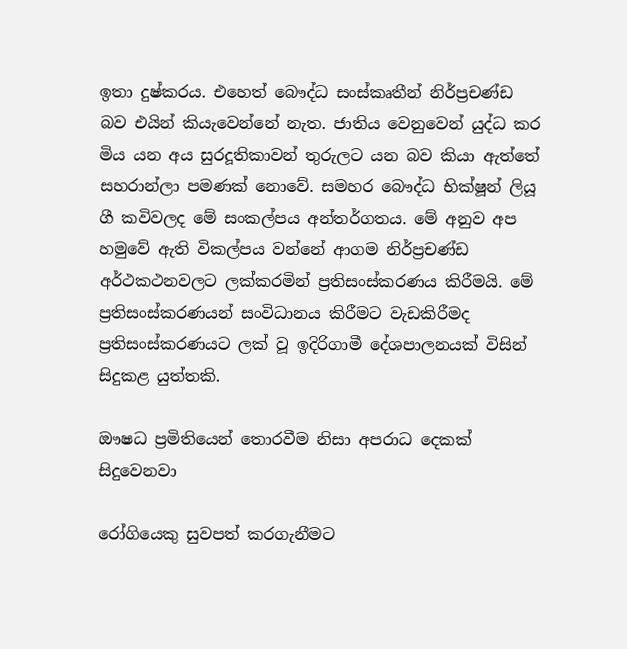ඉතා දුෂ්කරය. එහෙත් බෞද්ධ සංස්කෘතීන් නිර්ප්‍රචණ්ඩ බව එයින් කියැවෙන්නේ නැත. ජාතිය වෙනුවෙන් යුද්ධ කර මිය යන අය සුරදූතිකාවන් තුරුලට යන බව කියා ඇත්තේ සහරාන්ලා පමණක් නොවේ. සමහර බෞද්ධ භික්ෂූන් ලියූ ගී කවිවලද මේ සංකල්පය අන්තර්ගතය. මේ අනුව අප හමුවේ ඇති විකල්පය වන්නේ ආගම නිර්ප්‍රචණ්ඩ අර්ථකථනවලට ලක්කරමින් ප්‍රතිසංස්කරණය කිරීමයි. මේ ප්‍රතිසංස්කරණයන් සංවිධානය කිරීමට වැඩකිරීමද ප්‍රතිසංස්කරණයට ලක් වූ ඉදිරිගාමී දේශපාලනයක් විසින් සිදුකළ යුත්තකි.

ඖෂධ ප්‍රමිතියෙන් තොරවීම නිසා අපරාධ දෙකක් සිදුවෙනවා

රෝගියෙකු සුවපත් කරගැනීමට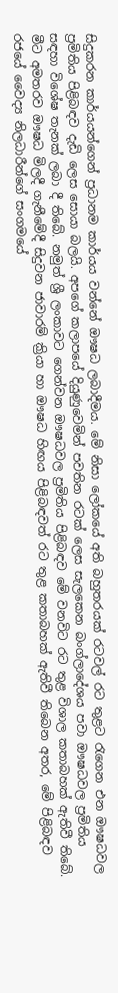සිදුකරන කාර්යයන්ගෙන් ප්‍රධානම කාර්යය වන්නේ ඖෂධ ලබාදීමය. මේ නිසා ලෝකයේ අති බහුතරයක් රටවල් රට තුළට රැගෙන එන ඖෂධවල ප්‍රමිතිය පිළිබඳව දැඩි ලෙස සොයා බලයි. අපගේ කලාපයේ දියුණුවෙමින් පවතින රටක් ලෙස සැලකෙන බංග්ලාදේශය පවා ඖෂධවල ප්‍රමිතිය සඳහා විශේෂ තැනක් ලබා දී තිබේ. නමුත් ශ්‍රී ලංකාවට ගෙන්වන ඖෂධවල ප්‍රමිතිය පිළිබඳව මේ වනවිට රට තුළ විශාල කතාබහක් ඇතිවී තිබේ. මීට අමතරව ඖෂධ මිලදී ගැනීමේදී සිදුවන ජාවාරම් ක්‍රියා හා ඖෂධ හිඟය පිළිබඳවත් රට තුළ කතාබහක් ඇතිවී තිබෙන අතර, මේ පිළිබඳව රජයේ වෛද්‍ය නිලධාරීන්ගේ සංගමයේ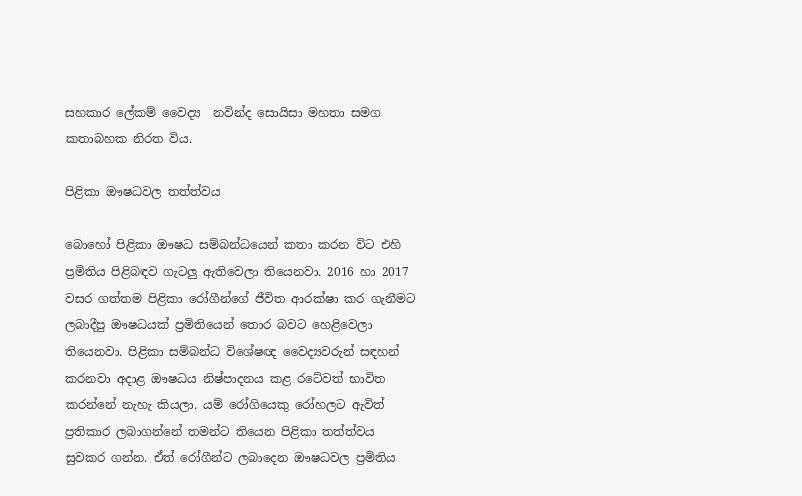සහකාර ලේකම් වෛද්‍ය  නවින්ද සොයිසා මහතා සමග කතාබහක නිරත විය.

පිළිකා ඖෂධවල තත්ත්වය

බොහෝ පිළිකා ඖෂධ සම්බන්ධයෙන් කතා කරන විට එහි ප්‍රමිතිය පිළිබඳව ගැටලු ඇතිවෙලා තියෙනවා. 2016 හා 2017 වසර ගත්තම පිළිකා රෝගීන්ගේ ජීවිත ආරක්ෂා කර ගැනීමට ලබාදීපු ඖෂධයක් ප්‍රමිතියෙන් තොර බවට හෙළිවෙලා තියෙනවා. පිළිකා සම්බන්ධ විශේෂඥ වෛද්‍යවරුන් සඳහන් කරනවා අදාළ ඖෂධය නිෂ්පාදනය කළ රටේවත් භාවිත කරන්නේ නැහැ කියලා. යම් රෝගියෙකු රෝහලට ඇවිත් ප්‍රතිකාර ලබාගන්නේ තමන්ට තියෙන පිළිකා තත්ත්වය සුවකර ගන්න. ඒත් රෝගීන්ට ලබාදෙන ඖෂධවල ප්‍රමිතිය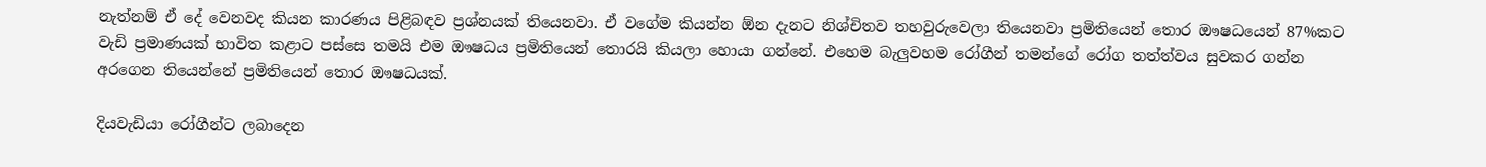නැත්නම් ඒ දේ වෙනවද කියන කාරණය පිළිබඳව ප්‍රශ්නයක් තියෙනවා. ඒ වගේම කියන්න ඕන දැනට නිශ්චිතව තහවුරුවෙලා තියෙනවා ප්‍රමිතියෙන් තොර ඖෂධයෙන් 87%කට වැඩි ප්‍රමාණයක් භාවිත කළාට පස්සෙ තමයි එම ඖෂධය ප්‍රමිතියෙන් තොරයි කියලා හොයා ගන්නේ. එහෙම බැලුවහම රෝගීන් තමන්ගේ රෝග තත්ත්වය සුවකර ගන්න අරගෙන තියෙන්නේ ප්‍රමිතියෙන් තොර ඖෂධයක්.

දියවැඩියා රෝගීන්ට ලබාදෙන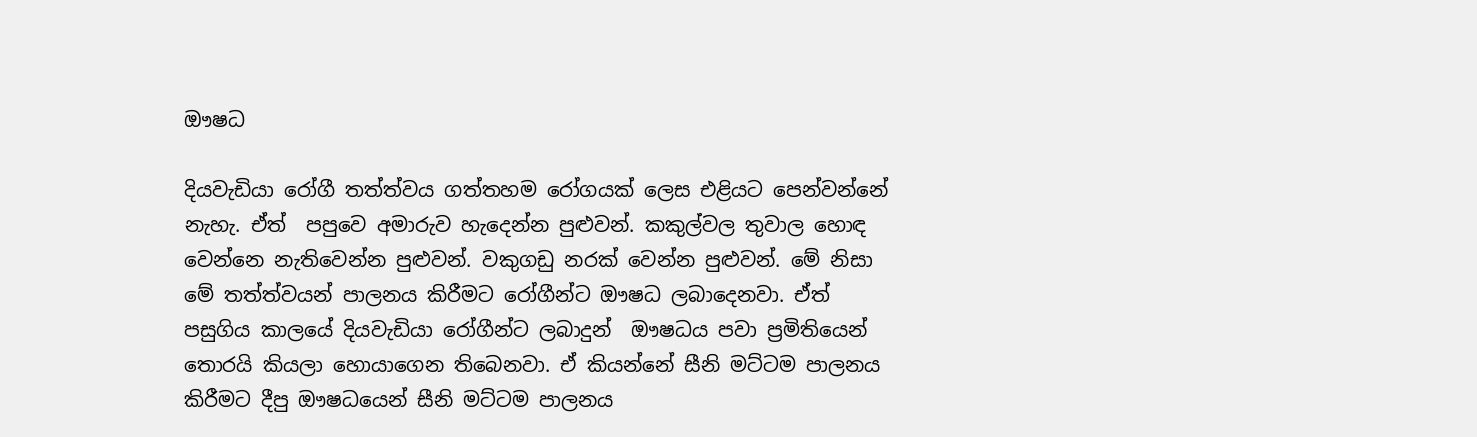ඖෂධ

දියවැඩියා රෝගී තත්ත්වය ගත්තහම රෝගයක් ලෙස එළියට පෙන්වන්නේ නැහැ. ඒත්  පපුවෙ අමාරුව හැදෙන්න පුළුවන්. කකුල්වල තුවාල හොඳ වෙන්නෙ නැතිවෙන්න පුළුවන්. වකුගඩු නරක් වෙන්න පුළුවන්. මේ නිසා මේ තත්ත්වයන් පාලනය කිරීමට රෝගීන්ට ඖෂධ ලබාදෙනවා. ඒත් පසුගිය කාලයේ දියවැඩියා රෝගීන්ට ලබාදුන්  ඖෂධය පවා ප්‍රමිතියෙන් තොරයි කියලා හොයාගෙන තිබෙනවා. ඒ කියන්නේ සීනි මට්ටම පාලනය කිරීමට දීපු ඖෂධයෙන් සීනි මට්ටම පාලනය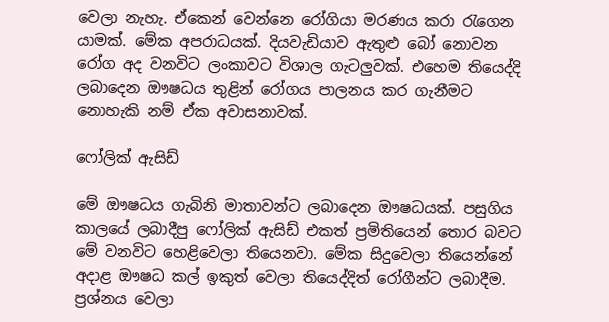වෙලා නැහැ. ඒකෙන් වෙන්නෙ රෝගියා මරණය කරා රැගෙන යාමක්. මේක අපරාධයක්. දියවැඩියාව ඇතුළු බෝ නොවන රෝග අද වනවිට ලංකාවට විශාල ගැටලුවක්. එහෙම තියෙද්දි ලබාදෙන ඖෂධය තුළින් රෝගය පාලනය කර ගැනීමට නොහැකි නම් ඒක අවාසනාවක්.

ෆෝලික් ඇසිඩ්

මේ ඖෂධය ගැබිනි මාතාවන්ට ලබාදෙන ඖෂධයක්. පසුගිය කාලයේ ලබාදීපු ෆෝලික් ඇසිඩ් එකත් ප්‍රමිතියෙන් තොර බවට මේ වනවිට හෙළිවෙලා තියෙනවා. මේක සිදුවෙලා තියෙන්නේ අදාළ ඖෂධ කල් ඉකුත් වෙලා තියෙද්දිත් රෝගීන්ට ලබාදීම. ප්‍රශ්නය වෙලා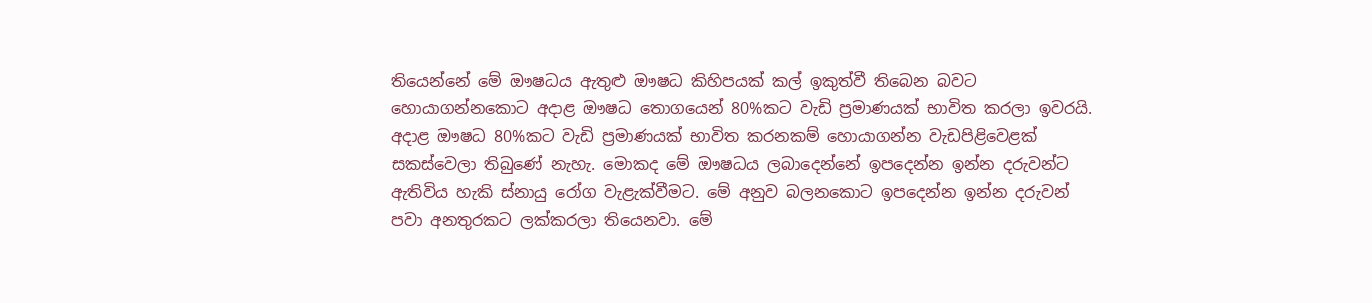තියෙන්නේ මේ ඖෂධය ඇතුළු ඖෂධ කිහිපයක් කල් ඉකුත්වී තිබෙන බවට හොයාගන්නකොට අදාළ ඖෂධ තොගයෙන් 80%කට වැඩි ප්‍රමාණයක් භාවිත කරලා ඉවරයි. අදාළ ඖෂධ 80%කට වැඩි ප්‍රමාණයක් භාවිත කරනකම් හොයාගන්න වැඩපිළිවෙළක් සකස්වෙලා තිබුණේ නැහැ. මොකද මේ ඖෂධය ලබාදෙන්නේ ඉපදෙන්න ඉන්න දරුවන්ට ඇතිවිය හැකි ස්නායු රෝග වැළැක්වීමට. මේ අනුව බලනකොට ඉපදෙන්න ඉන්න දරුවන් පවා අනතුරකට ලක්කරලා තියෙනවා. මේ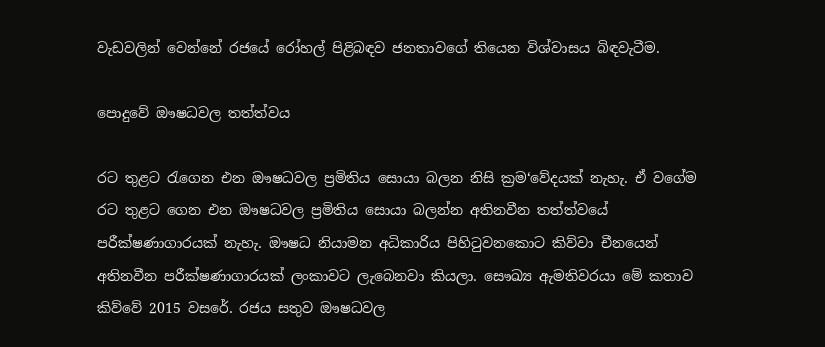වැඩවලින් වෙන්නේ රජයේ රෝහල් පිළිබඳව ජනතාවගේ තියෙන විශ්වාසය බිඳවැටීම.

පොදුවේ ඖෂධවල තත්ත්වය

රට තුළට රැගෙන එන ඖෂධවල ප්‍රමිතිය සොයා බලන නිසි ක්‍රම‘වේදයක් නැහැ. ඒ වගේම රට තුළට ගෙන එන ඖෂධවල ප්‍රමිතිය සොයා බලන්න අතිනවීන තත්ත්වයේ පරීක්ෂණාගාරයක් නැහැ. ඖෂධ නියාමන අධිකාරිය පිහිටුවනකොට කිව්වා චීනයෙන් අතිනවීන පරීක්ෂණාගාරයක් ලංකාවට ලැබෙනවා කියලා. සෞඛ්‍ය ඇමතිවරයා මේ කතාව කිව්වේ 2015 වසරේ. රජය සතුව ඖෂධවල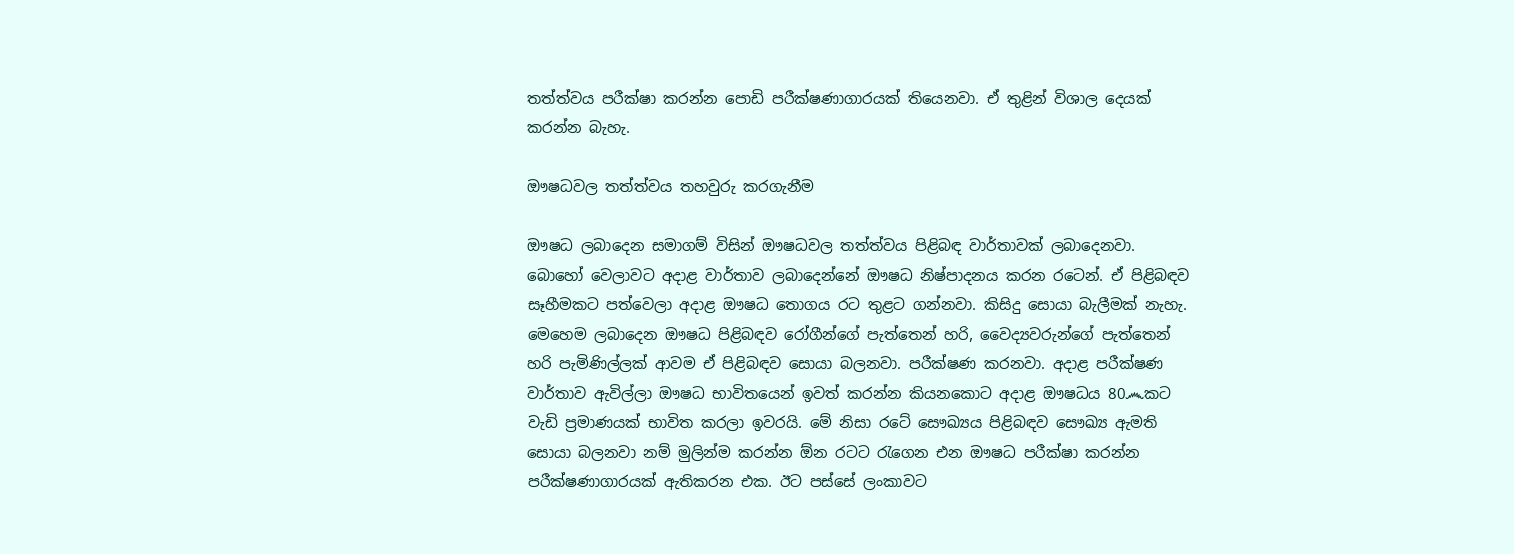තත්ත්වය පරීක්ෂා කරන්න පොඩි පරීක්ෂණාගාරයක් තියෙනවා. ඒ තුළින් විශාල දෙයක් කරන්න බැහැ.

ඖෂධවල තත්ත්වය තහවුරු කරගැනීම

ඖෂධ ලබාදෙන සමාගම් විසින් ඖෂධවල තත්ත්වය පිළිබඳ වාර්තාවක් ලබාදෙනවා. බොහෝ වෙලාවට අදාළ වාර්තාව ලබාදෙන්නේ ඖෂධ නිෂ්පාදනය කරන රටෙන්. ඒ පිළිබඳව සෑහීමකට පත්වෙලා අදාළ ඖෂධ තොගය රට තුළට ගන්නවා. කිසිදු සොයා බැලීමක් නැහැ. මෙහෙම ලබාදෙන ඖෂධ පිළිබඳව රෝගීන්ගේ පැත්තෙන් හරි, වෛද්‍යවරුන්ගේ පැත්තෙන් හරි පැමිණිල්ලක් ආවම ඒ පිළිබඳව සොයා බලනවා. පරීක්ෂණ කරනවා. අදාළ පරීක්ෂණ වාර්තාව ඇවිල්ලා ඖෂධ භාවිතයෙන් ඉවත් කරන්න කියනකොට අදාළ ඖෂධය 80෴කට වැඩි ප්‍රමාණයක් භාවිත කරලා ඉවරයි. මේ නිසා රටේ සෞඛ්‍යය පිළිබඳව සෞඛ්‍ය ඇමති සොයා බලනවා නම් මුලින්ම කරන්න ඕන රටට රැගෙන එන ඖෂධ පරීක්ෂා කරන්න පරීක්ෂණාගාරයක් ඇතිකරන එක. ඊට පස්සේ ලංකාවට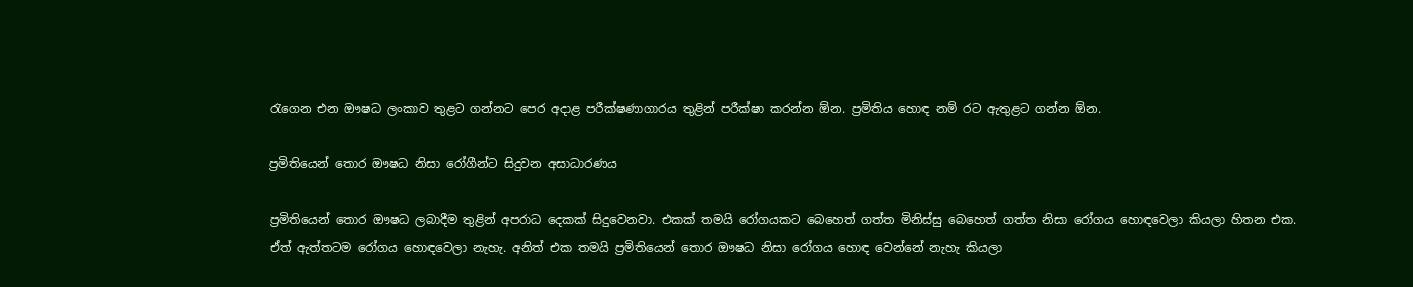රැගෙන එන ඖෂධ ලංකාව තුළට ගන්නට පෙර අදාළ පරීක්ෂණාගාරය තුළින් පරීක්ෂා කරන්න ඕන. ප්‍රමිතිය හොඳ නම් රට ඇතුළට ගන්න ඕන.

ප්‍රමිතියෙන් තොර ඖෂධ නිසා රෝගීන්ට සිදුවන අසාධාරණය

ප්‍රමිතියෙන් තොර ඖෂධ ලබාදීම තුළින් අපරාධ දෙකක් සිදුවෙනවා. එකක් තමයි රෝගයකට බෙහෙත් ගත්ත මිනිස්සු බෙහෙත් ගත්ත නිසා රෝගය හොඳවෙලා කියලා හිතන එක. ඒත් ඇත්තටම රෝගය හොඳවෙලා නැහැ. අනිත් එක තමයි ප්‍රමිතියෙන් තොර ඖෂධ නිසා රෝගය හොඳ වෙන්නේ නැහැ කියලා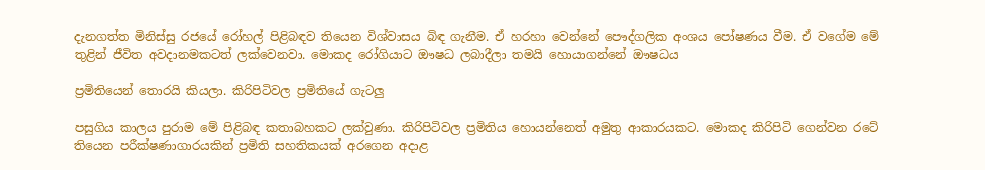දැනගත්ත මිනිස්සු රජයේ රෝහල් පිළිබඳව තියෙන විශ්වාසය බිඳ ගැනීම. ඒ හරහා වෙන්නේ පෞද්ගලික අංශය පෝෂණය වීම. ඒ වගේම මේ තුළින් ජීවිත අවදානමකටත් ලක්වෙනවා. මොකද රෝගියාට ඖෂධ ලබාදීලා තමයි හොයාගන්නේ ඖෂධය

ප්‍රමිතියෙන් තොරයි කියලා. කිරිපිටිවල ප්‍රමිතියේ ගැටලු

පසුගිය කාලය පුරාම මේ පිළිබඳ කතාබහකට ලක්වුණා. කිරිපිටිවල ප්‍රමිතිය හොයන්නෙත් අමුතු ආකාරයකට. මොකද කිරිපිටි ගෙන්වන රටේ තියෙන පරීක්ෂණාගාරයකින් ප්‍රමිති සහතිකයක් අරගෙන අදාළ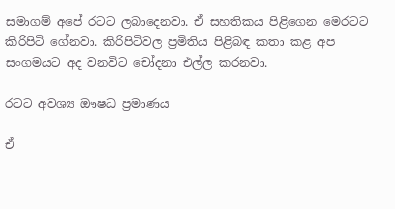සමාගම් අපේ රටට ලබාදෙනවා. ඒ සහතිකය පිළිගෙන මෙරටට කිරිපිටි ගේනවා. කිරිපිටිවල ප්‍රමිතිය පිළිබඳ කතා කළ අප සංගමයට අද වනවිට චෝදනා එල්ල කරනවා.

රටට අවශ්‍ය ඖෂධ ප්‍රමාණය

ඒ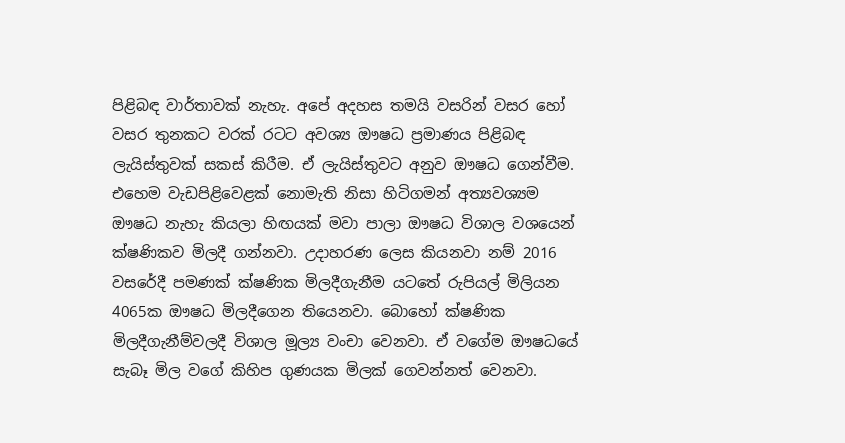පිළිබඳ වාර්තාවක් නැහැ. අපේ අදහස තමයි වසරින් වසර හෝ වසර තුනකට වරක් රටට අවශ්‍ය ඖෂධ ප්‍රමාණය පිළිබඳ ලැයිස්තුවක් සකස් කිරීම. ඒ ලැයිස්තුවට අනුව ඖෂධ ගෙන්වීම. එහෙම වැඩපිළිවෙළක් නොමැති නිසා හිටිගමන් අත්‍යවශ්‍යම ඖෂධ නැහැ කියලා හිඟයක් මවා පාලා ඖෂධ විශාල වශයෙන් ක්ෂණිකව මිලදී ගන්නවා. උදාහරණ ලෙස කියනවා නම් 2016 වසරේදී පමණක් ක්ෂණික මිලදීගැනීම යටතේ රුපියල් මිලියන 4065ක ඖෂධ මිලදීගෙන තියෙනවා. බොහෝ ක්ෂණික මිලදීගැනීම්වලදී විශාල මූල්‍ය වංචා වෙනවා. ඒ වගේම ඖෂධයේ සැබෑ මිල වගේ කිහිප ගුණයක මිලක් ගෙවන්නත් වෙනවා.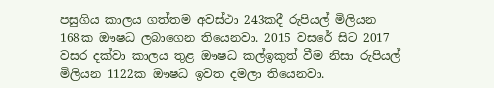පසුගිය කාලය ගත්තම අවස්ථා 243කදී රුපියල් මිලියන 168ක ඖ‍ෂධ ලබාගෙන තියෙනවා. 2015 වසරේ සිට 2017 වසර දක්වා කාලය තුළ ඖෂධ කල්ඉකුත් වීම නිසා රුපියල් මිලියන 1122ක ඖෂධ ඉවත දමලා තියෙනවා.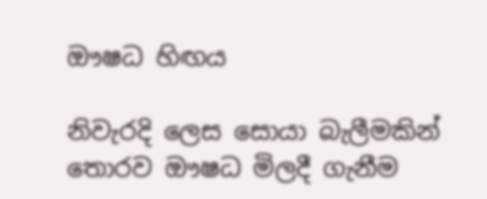ඖෂධ හිඟය

නිවැරදි ලෙස සොයා බැලීමකින් තොරව ඖෂධ මිලදී ගැනීම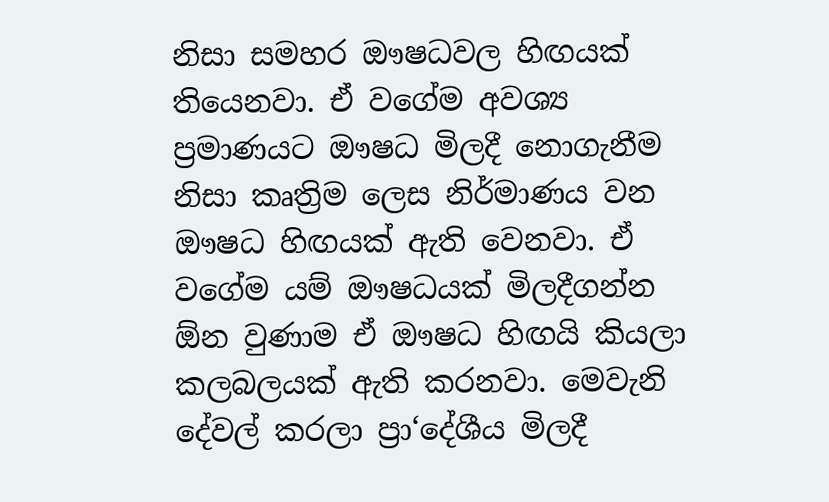නිසා සමහර ඖෂධවල හිඟයක් තියෙනවා. ඒ වගේම අවශ්‍ය ප්‍රමාණයට ඖෂධ මිලදී නොගැනීම නිසා කෘත්‍රිම ලෙස නිර්මාණය වන ඖෂධ හිඟයක් ඇති වෙනවා. ඒ වගේම යම් ඖෂධයක් මිලදීගන්න ඕන වුණාම ඒ ඖෂධ හිඟයි කියලා කලබලයක් ඇති කරනවා. මෙවැනි දේවල් කරලා ප්‍රා‘දේශීය මිලදී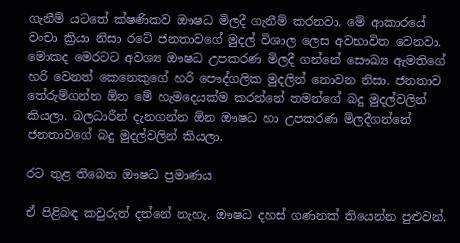ගැනීම් යටතේ ක්ෂණිකව ඖෂධ මිලදී ගැනීම් කරනවා. මේ ආකාරයේ වංචා ක්‍රියා නිසා රටේ ජනතාවගේ මුදල් විශාල ලෙස අවභාවිත වෙනවා. මොකද මෙරටට අවශ්‍ය ඖෂධ උපකරණ මිලදී ගන්නේ සෞඛ්‍ය ඇමතිගේ හරි වෙනත් කෙනෙකුගේ හරි පෞද්ගලික මුදලින් නොවන නිසා. ජනතාව තේරුම්ගන්න ඕන මේ හැමදෙයක්ම කරන්නේ තමන්ගේ බදු මුදල්වලින් කියලා. බලධාරීන් දැනගන්න ඕන ඖෂධ හා උපකරණ මිලදීගන්නේ ජනතාවගේ බදු මුදල්වලින් කියලා.

රට තුළ තිබෙන ඖෂධ ප්‍රමාණය

ඒ පිළිබඳ කවුරුත් දන්නේ නැහැ. ඖෂධ දහස් ගණනක් තියෙන්න පුළුවන්.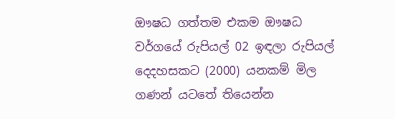ඖෂධ ගත්තම එකම ඖෂධ වර්ගයේ රුපියල් 02 ඉඳලා රුපියල් දෙදහසකට (2000) යනකම් මිල ගණන් යටතේ තියෙන්න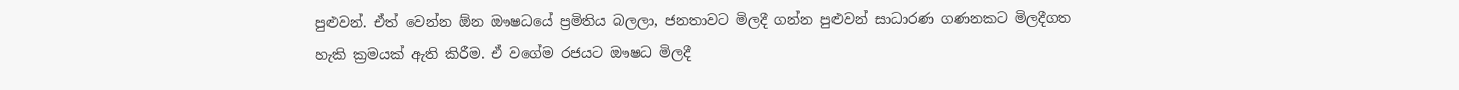පුළුවන්. ඒත් වෙන්න ඕන ඖෂධයේ ප්‍රමිතිය බලලා, ජනතාවට මිලදී ගන්න පුළුවන් සාධාරණ ගණනකට මිලදීගත හැකි ක්‍රමයක් ඇති කිරීම. ඒ වගේම රජයට ඖෂධ මිලදී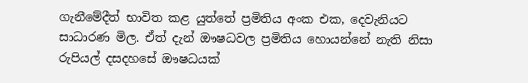ගැනීමේදීත් භාවිත කළ යුත්තේ ප්‍රමිතිය අංක එක, දෙවැනියට සාධාරණ මිල. ඒත් දැන් ඖෂධවල ප්‍රමිතිය හොයන්නේ නැති නිසා රුපියල් දසදහසේ ඖෂධයක්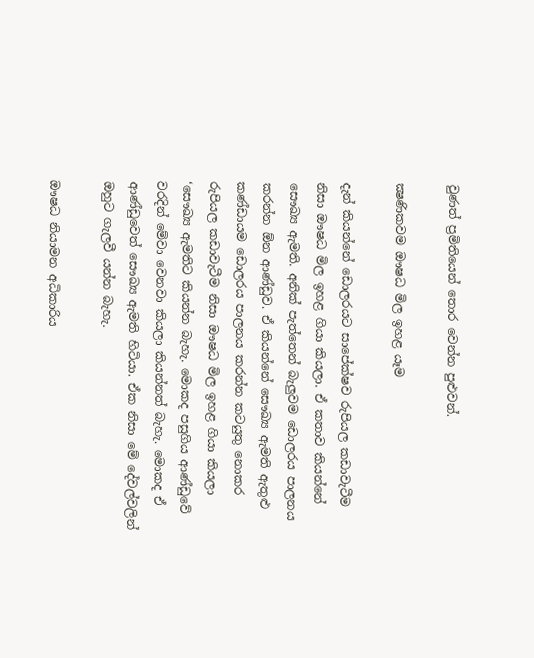වුණත් ප්‍රමිතියෙන් තොර වෙන්න පුළුවන්.

ක්‍ෂණිකවම ඖෂධ මිල ඉහළ යෑම

දැන් කියන්නේ ඩොලරයට සාපේක්ෂව රුපියල කඩාවැටීම නිසා ඖෂධ මිල ඉහළ ගියා කියලා. ඒ කතාව කියන්නේ සෞඛ්‍ය ඇමති. අනික් පැත්තෙන් බැලුවම ඩොලරය පාලනය කරන්න ඕන ආණ්ඩුව. ඒ කියන්නේ සෞඛ්‍ය ඇමති ඇතුළු කණ්ඩායම ඩොලරය පාලනය කරන්න කටයුතු නොකර රුපියල කඩාවැටීම නිසා ඖෂධ මිල ඉහළ ගියා කියලා ‘සෞඛ්‍ය ඇමතිට කියන්න බැහැ. මොකද පසුගිය ආණ්ඩුවේ වරදින් මේවා වෙනවා කියලා කියන්නත් බැහැ. මොකද ඒ ආණ්ඩුවෙත් සෞඛ්‍ය ඇමති හිටියා. ඒක නිසා මේ දේවල්වලින් ඔහුට ගැලවී යන්න බැහැ.

ඖෂධ නියාමන අධිකාරිය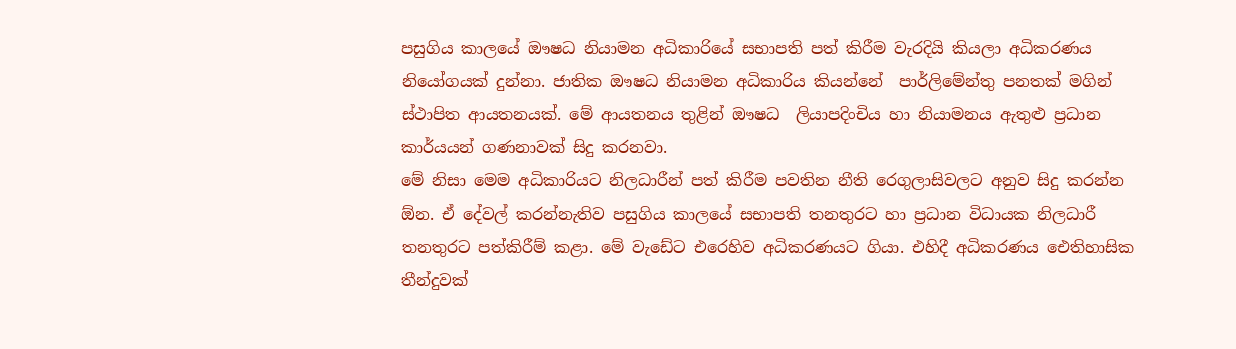පසුගිය කාලයේ ඖෂධ නියාමන අධිකාරියේ සභාපති පත් කිරීම වැරදියි කියලා අධිකරණය නියෝගයක් දුන්නා. ජාතික ඖෂධ නියාමන අධිකාරිය කියන්නේ  පාර්ලිමේන්තු පනතක් මගින් ස්ථාපිත ආයතනයක්. මේ ආයතනය තුළින් ඖෂධ  ලියාපදිංචිය හා නියාමනය ඇතුළු ප්‍රධාන කාර්යයන් ගණනාවක් සිදු කරනවා.
මේ නිසා මෙම අධිකාරියට නිලධාරීන් පත් කිරීම පවතින නීති රෙගුලාසිවලට අනුව සිදු කරන්න ඕන. ඒ දේවල් කරන්නැතිව පසුගිය කාලයේ සභාපති තනතුරට හා ප්‍රධාන විධායක නිලධාරී තනතුරට පත්කිරීම් කළා. මේ වැඩේට එරෙහිව අධිකරණයට ගියා. එහිදී අධිකරණය ඓතිහාසික තීන්දුවක්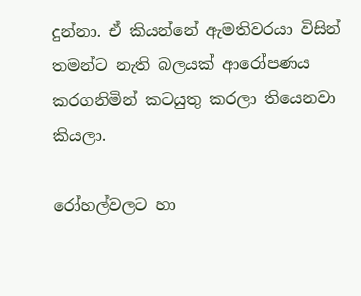දුන්නා. ඒ කියන්නේ ඇමතිවරයා විසින් තමන්ට නැති බලයක් ආරෝපණය කරගනිමින් කටයුතු කරලා තියෙනවා කියලා.

රෝහල්වලට හා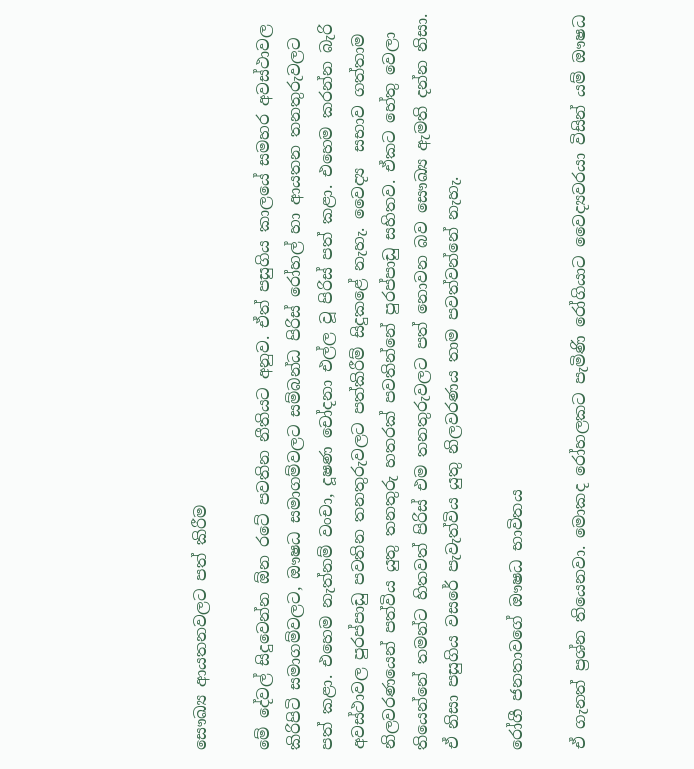සෞඛ්‍ය ආයතනවලට පත් කිරීම

මේ දේවල් සිදුවෙන්න ඕන රටේ පවතින නීතියට අනුව. ඒත් පසුගිය කාලයේ සමහර අවස්ථාවල කිරිපිටි සමාගම්වලට, ඖෂධ සමාගම්වලට සම්බන්ධ පිරිස් රෝහල් හා ආයතන තනතුරුවලට පත් කළා. එහෙම නැත්නම් වංචා, දූෂණ චෝදනා එල්ල වූ පිරිස් පත් කළා. එහෙම කරන්න බැරි අවස්ථාවල පුරප්පාඩු පවතින තනතුරුවලට පත්කිරීම් සිදුකළේ නැහැ. වෛද්‍ය  සභාව ගත්තාම නිලවරණයෙන් පත්විය යුතු තනතුරු හතරක් පවතින්නේ පුරප්පාඩු සහිතව. ඒකට හේතු වෙලා තියෙන්නේ තමන්ට හිතවත් පිරිස් එම තනතුරුවලට පත් නොවන බව සෞඛ්‍ය ඇමති දන්න නිසා. ඒ නිසා පසුගිය වසරේ පැවැත්විය යුතු නිලවරණය තාම පවත්වන්නේ නැහැ.

රෝගී ජනතාවගේ ඖෂධ භාවිතය

ඒ ගැනත් ප්‍රශ්න තියෙනවා. මොකද රෝහලකට පැමිණි රෝගියාට වෛද්‍යවරයා විසින් යම් ඖෂධ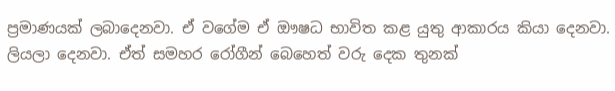ප්‍රමාණයක් ලබාදෙනවා. ඒ වගේම ඒ ඖෂධ භාවිත කළ යුතු ආකාරය කියා දෙනවා. ලියලා දෙනවා. ඒත් සමහර රෝගීන් බෙහෙත් වරු දෙක තුනක්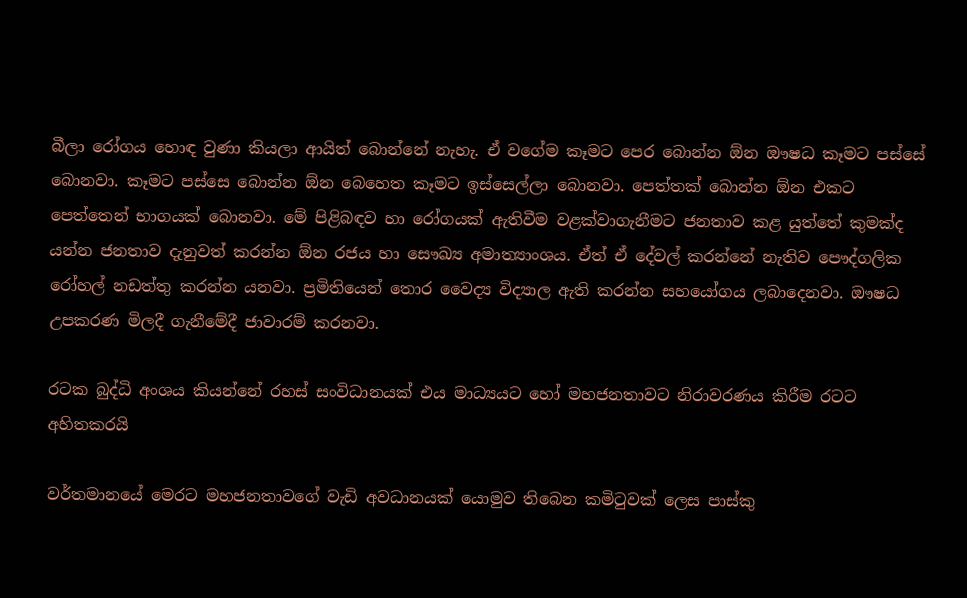බීලා රෝගය හොඳ වුණා කියලා ආයිත් බොන්නේ නැහැ. ඒ වගේම කෑමට පෙර බොන්න ඕන ඖෂධ කෑමට පස්සේ බොනවා. කෑමට පස්සෙ බොන්න ඕන බෙහෙත කෑමට ඉස්සෙල්ලා බොනවා. පෙත්තක් බොන්න ඕන එකට පෙත්තෙන් භාගයක් බොනවා. මේ පිළිබඳව හා රෝගයක් ඇතිවීම වළක්වාගැනීමට ජනතාව කළ යුත්තේ කුමක්ද යන්න ජනතාව දැනුවත් කරන්න ඕන රජය හා සෞඛ්‍ය අමාත්‍යාංශය. ඒත් ඒ දේවල් කරන්නේ නැතිව පෞද්ගලික රෝහල් නඩත්තු කරන්න යනවා. ප්‍රමිතියෙන් තොර වෛද්‍ය විද්‍යාල ඇති කරන්න සහයෝගය ලබාදෙනවා. ඖෂධ උපකරණ මිලදී ගැනීමේදී ජාවාරම් කරනවා.

රටක බුද්ධි අංශය කියන්නේ රහස් සංවිධානයක් එය මාධ්‍යයට හෝ මහජනතාවට නිරාවරණය කිරීම රටට අහිතකරයි

වර්තමානයේ මෙරට මහජනතාවගේ වැඩි අවධානයක් යොමුව තිබෙන කමිටුවක් ලෙස පාස්කු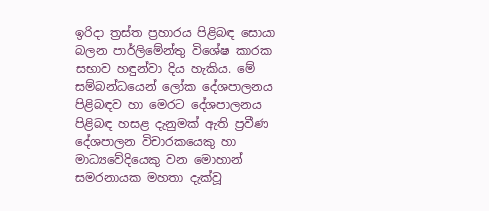ඉරිදා ත්‍රස්ත ප්‍රහාරය පිළිබඳ සොයා බලන පාර්ලිමේන්තු විශේෂ කාරක සභාව හඳුන්වා දිය හැකිය. මේ සම්බන්ධයෙන් ලෝක දේශපාලනය පිළිබඳව හා මෙරට දේශපාලනය පිළිබඳ හසළ දැනුමක් ඇති ප්‍රවීණ දේශපාලන විචාරකයෙකු හා මාධ්‍යවේදියෙකු වන මොහාන් සමරනායක මහතා දැක්වූ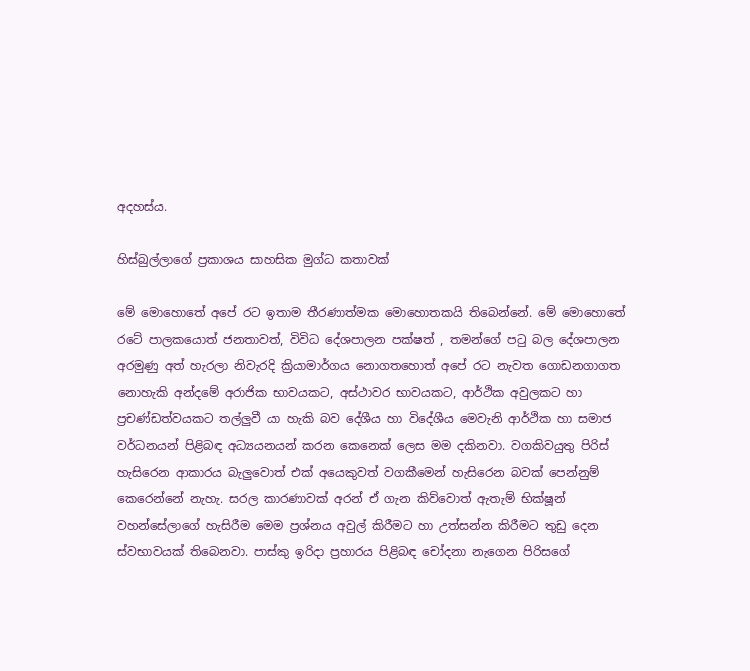අදහස්ය.

හිස්බුල්ලාගේ ප්‍රකාශය සාහසික මුග්ධ කතාවක්

මේ මොහොතේ අපේ රට ඉතාම තීරණාත්මක මොහොතකයි තිබෙන්නේ. මේ මොහොතේ රටේ පාලකයොත් ජනතාවත්, විවිධ දේශපාලන පක්ෂත් , තමන්ගේ පටු බල දේශපාලන අරමුණු අත් හැරලා නිවැරදි ක්‍රියාමාර්ගය නොගතහොත් අපේ රට නැවත ගොඩනගාගත නොහැකි අන්දමේ අරාජික භාවයකට, අස්ථාවර භාවයකට, ආර්ථික අවුලකට හා ප්‍රචණ්ඩත්වයකට තල්ලුවී යා හැකි බව දේශීය හා විදේශීය මෙවැනි ආර්ථික හා සමාජ වර්ධනයන් පිළිබඳ අධ්‍යයනයන් කරන කෙනෙක් ලෙස මම දකිනවා. වගකිවයුතු පිරිස් හැසිරෙන ආකාරය බැලුවොත් එක් අයෙකුවත් වගකීමෙන් හැසිරෙන බවක් පෙන්නුම් කෙරෙන්නේ නැහැ. සරල කාරණාවක් අරන් ඒ ගැන කිව්වොත් ඇතැම් භික්ෂූන් වහන්සේලාගේ හැසිරීම මෙම ප්‍රශ්නය අවුල් කිරීමට හා උත්සන්න කිරීමට තුඩු දෙන ස්වභාවයක් තිබෙනවා. පාස්කු ඉරිදා ප්‍රහාරය පිළිබඳ චෝදනා නැගෙන පිරිසගේ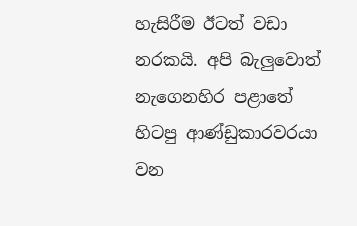හැසිරීම ඊටත් වඩා නරකයි. අපි බැලුවොත් නැගෙනහිර පළාතේ හිටපු ආණ්ඩුකාරවරයා වන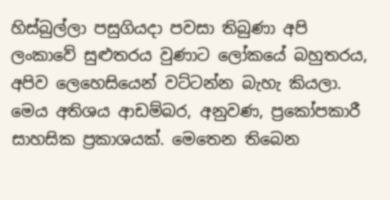හිස්බුල්ලා පසුගියදා පවසා තිබුණා අපි ලංකාවේ සුළුතරය වුණාට ලෝකයේ බහුතරය, අපිව ලෙහෙසියෙන් වට්ටන්න බැහැ කියලා. මෙය අතිශය ආඩම්බර, අනුවණ, ප්‍රකෝපකාරී සාහසික ප්‍රකාශයක්. මෙතෙන තිබෙන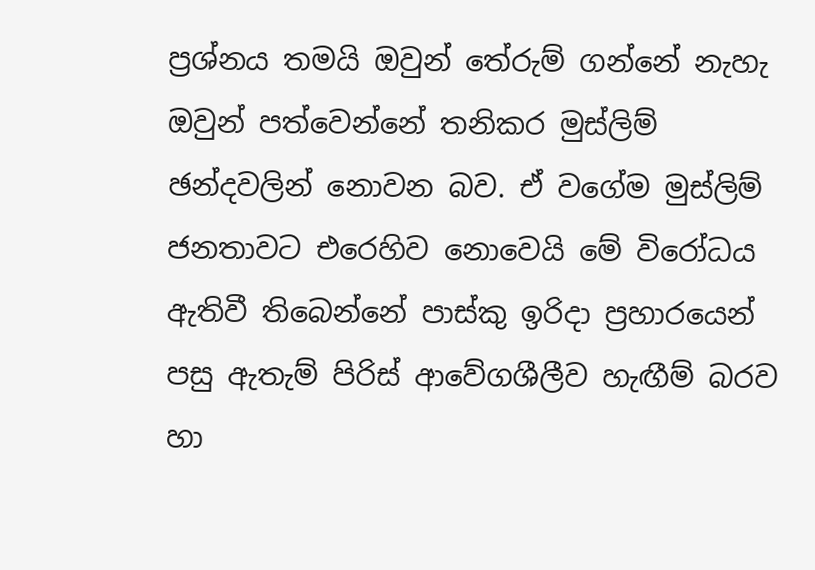ප්‍රශ්නය තමයි ඔවුන් තේරුම් ගන්නේ නැහැ ඔවුන් පත්වෙන්නේ තනිකර මුස්ලිම් ඡන්දවලින් නොවන බව. ඒ වගේම මුස්ලිම් ජනතාවට එරෙහිව නොවෙයි මේ විරෝධය ඇතිවී තිබෙන්නේ පාස්කු ඉරිදා ප්‍රහාරයෙන් පසු ඇතැම් පිරිස් ආවේගශීලීව හැඟීම් බරව හා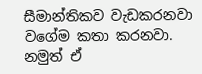සීමාන්තිකව වැඩකරනවා වගේම කතා කරනවා. නමුත් ඒ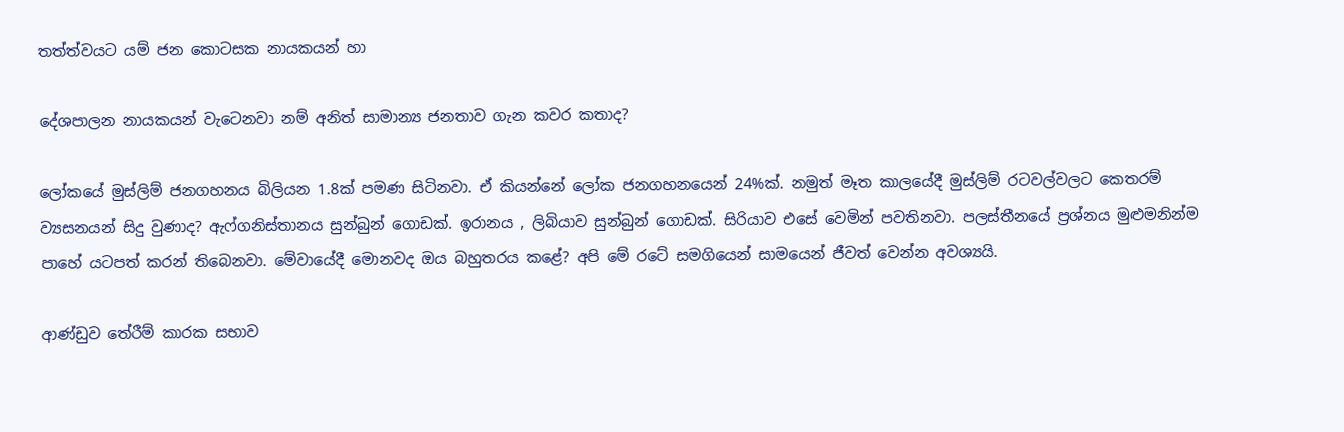තත්ත්වයට යම් ජන කොටසක නායකයන් හා

දේශපාලන නායකයන් වැටෙනවා නම් අනිත් සාමාන්‍ය ජනතාව ගැන කවර කතාද?

ලෝකයේ මුස්ලිම් ජනගහනය බිලියන 1.8ක් පමණ සිටිනවා. ඒ කියන්නේ ලෝක ජනගහනයෙන් 24%ක්. නමුත් මෑත කාලයේදී මුස්ලිම් රටවල්වලට කෙතරම් ව්‍යසනයන් සිදු වුණාද? ඇෆ්ගනිස්තානය සුන්බුන් ගොඩක්. ඉරානය , ලිබියාව සුන්බුන් ගොඩක්. සිරියාව එසේ වෙමින් පවතිනවා. පලස්තීනයේ ප්‍රශ්නය මුළුමනින්ම පාහේ යටපත් කරන් තිබෙනවා. මේවායේදී මොනවද ඔය බහුතරය කළේ? අපි මේ රටේ සමගියෙන් සාමයෙන් ජීවත් වෙන්න අවශ්‍යයි.

ආණ්ඩුව තේරීම් කාරක සභාව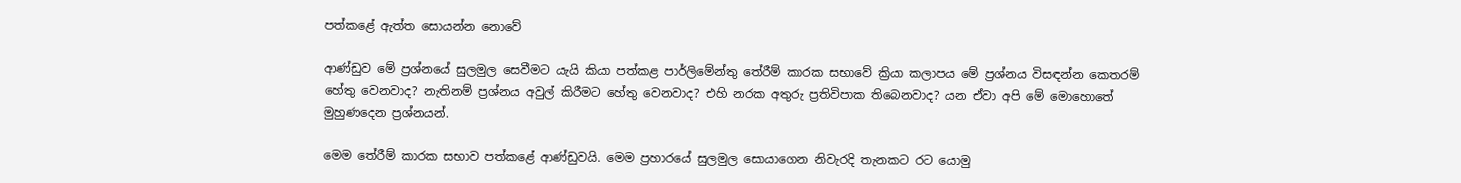පත්කළේ ඇත්ත සොයන්න නොවේ

ආණ්ඩුව මේ ප්‍රශ්නයේ සුලමුල සෙවීමට යැයි කියා පත්කළ පාර්ලිමේන්තු තේරීම් කාරක සභාවේ ක්‍රියා කලාපය මේ ප්‍රශ්නය විසඳන්න කෙතරම් හේතු වෙනවාද? නැතිනම් ප්‍රශ්නය අවුල් කිරීමට හේතු වෙනවාද? එහි නරක අතුරු ප්‍රතිවිපාක තිබෙනවාද? යන ඒවා අපි මේ මොහොතේ මුහුණදෙන ප්‍රශ්නයන්.

මෙම තේරීම් කාරක සභාව පත්කළේ ආණ්ඩුවයි. මෙම ප්‍රහාරයේ සුලමුල සොයාගෙන නිවැරදි තැනකට රට යොමු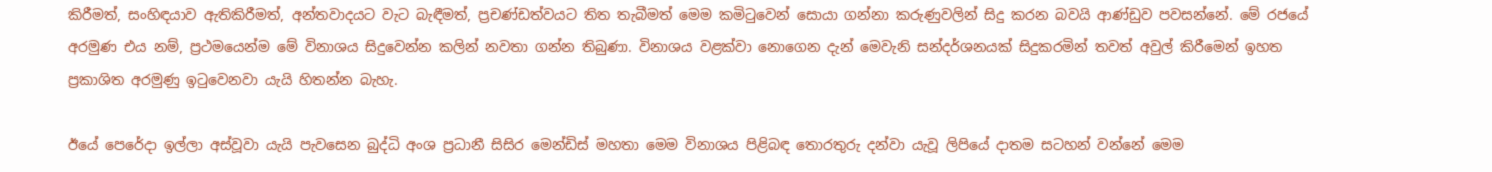කිරීමත්, සංහිඳයාව ඇතිකිරීමත්, අන්තවාදයට වැට බැඳීමත්, ප්‍රචණ්ඩත්වයට තිත තැබීමත් මෙම කමිටුවෙන් සොයා ගන්නා කරුණුවලින් සිදු කරන බවයි ආණ්ඩුව පවසන්නේ. මේ රජයේ අරමුණ එය නම්, ප්‍රථමයෙන්ම මේ විනාශය සිදුවෙන්න කලින් නවතා ගන්න තිබුණා. විනාශය වළක්වා නොගෙන දැන් මෙවැනි සන්දර්ශනයක් සිදුකරමින් තවත් අවුල් කිරීමෙන් ඉහත ප්‍රකාශිත අරමුණු ඉටුවෙනවා යැයි හිතන්න බැහැ.

ඊයේ පෙරේදා ඉල්ලා අස්වූවා යැයි පැවසෙන බුද්ධි අංශ ප්‍රධානී සිසිර මෙන්ඩිස් මහතා මෙම විනාශය පිළිබඳ තොරතුරු දන්වා යැවූ ලිපියේ දාතම සටහන් වන්නේ මෙම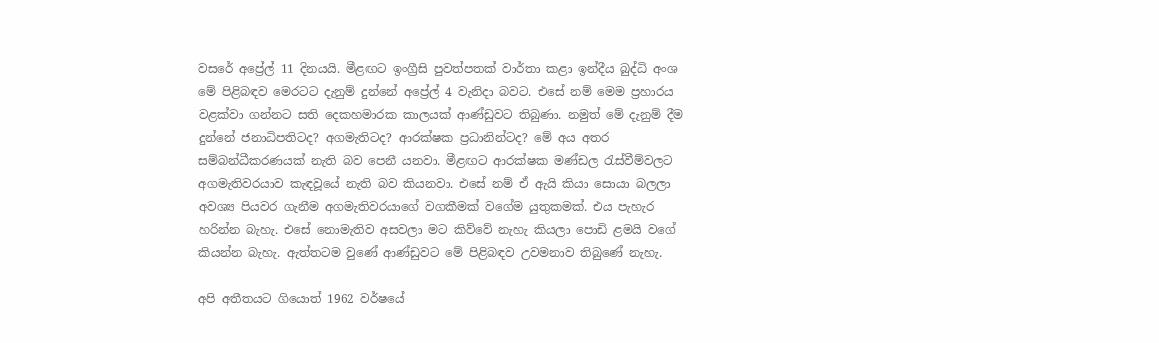වසරේ අප්‍රේල් 11 දිනයයි. මීළඟට ඉංග්‍රීසි පුවත්පතක් වාර්තා කළා ඉන්දීය බුද්ධි අංශ මේ පිළිබඳව මෙරටට දැනුම් දුන්නේ අප්‍රේල් 4 වැනිදා බවට. එසේ නම් මෙම ප්‍රහාරය වළක්වා ගන්නට සති දෙකහමාරක කාලයක් ආණ්ඩුවට තිබුණා. නමුත් මේ දැනුම් දීම දුන්නේ ජනාධිපතිටද? අගමැතිටද? ආරක්ෂක ප්‍රධානින්ටද? මේ අය අතර සම්බන්ධීකරණයක් නැති බව පෙනී යනවා. මීළඟට ආරක්ෂක මණ්ඩල රැස්වීම්වලට අගමැතිවරයාව කැඳවූයේ නැති බව කියනවා. එසේ නම් ඒ ඇයි කියා සොයා බලලා අවශ්‍ය පියවර ගැනීම අගමැතිවරයාගේ වගකීමක් වගේම යුතුකමක්. එය පැහැර හරින්න බැහැ. එසේ නොමැතිව අසවලා මට කිව්වේ නැහැ කියලා පොඩි ළමයි වගේ කියන්න බැහැ. ඇත්තටම වුණේ ආණ්ඩුවට මේ පිළිබඳව උවමනාව තිබුණේ නැහැ.

අපි අතීතයට ගියොත් 1962 වර්ෂයේ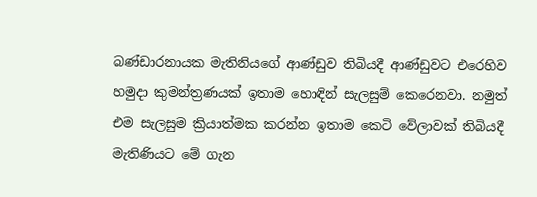බණ්ඩාරනායක මැතිනියගේ ආණ්ඩුව තිබියදී ආණ්ඩුවට එරෙහිව හමුදා කුමන්ත්‍රණයක් ඉතාම හොඳින් සැලසුම් කෙරෙනවා. නමුත් එම සැලසුම ක්‍රියාත්මක කරන්න ඉතාම කෙටි වේලාවක් තිබියදී මැතිණියට මේ ගැන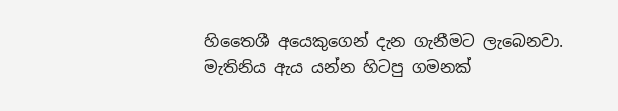හිතෛශී අයෙකුගෙන් දැන ගැනීමට ලැබෙනවා. මැතිනිය ඇය යන්න හිටපු ගමනක්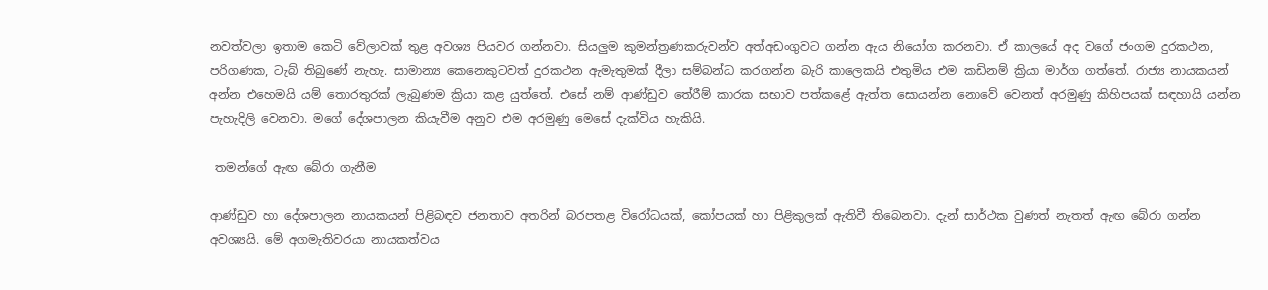නවත්වලා ඉතාම කෙටි වේලාවක් තුළ අවශ්‍ය පියවර ගන්නවා. සියලුම කුමන්ත්‍රණකරුවන්ව අත්අඩංගුවට ගන්න ඇය නියෝග කරනවා. ඒ කාලයේ අද වගේ ජංගම දුරකථන, පරිගණක, ටැබ් තිබුණේ නැහැ. සාමාන්‍ය කෙනෙකුටවත් දුරකථන ඇමැතුමක් දීලා සම්බන්ධ කරගන්න බැරි කාලෙකයි එතුමිය එම කඩිනම් ක්‍රියා මාර්ග ගත්තේ. රාජ්‍ය නායකයන් අන්න එහෙමයි යම් තොරතුරක් ලැබුණම ක්‍රියා කළ යුත්තේ. එසේ නම් ආණ්ඩුව තේරීම් කාරක සභාව පත්කළේ ඇත්ත සොයන්න නොවේ වෙනත් අරමුණු කිහිපයක් සඳහායි යන්න පැහැදිලි වෙනවා. මගේ දේශපාලන කියැවීම අනුව එම අරමුණු මෙසේ දැක්විය හැකියි.

 තමන්ගේ ඇඟ බේරා ගැනීම

ආණ්ඩුව හා දේශපාලන නායකයන් පිළිබඳව ජනතාව අතරින් බරපතළ විරෝධයක්, කෝපයක් හා පිළිකුලක් ඇතිවී තිබෙනවා. දැන් සාර්ථක වුණත් නැතත් ඇඟ බේරා ගන්න අවශ්‍යයි. මේ අගමැතිවරයා නායකත්වය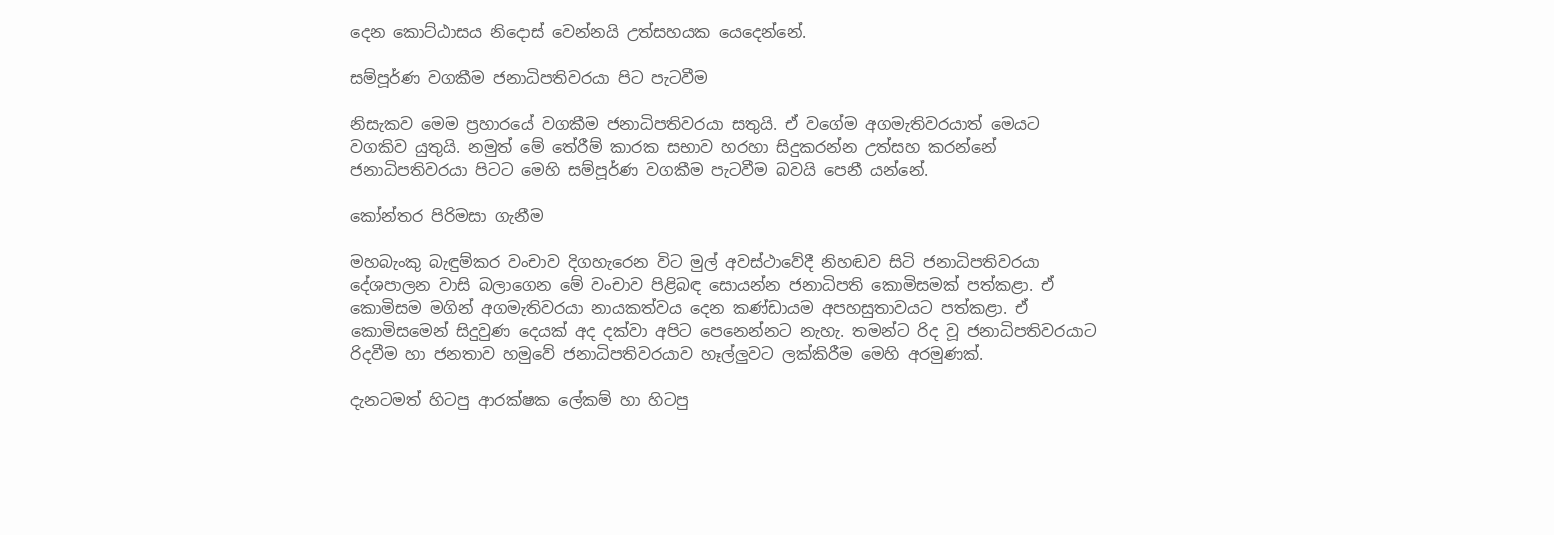දෙන කොට්ඨාසය නිදොස් වෙන්නයි උත්සහයක යෙදෙන්නේ.

සම්පූර්ණ වගකීම ජනාධිපතිවරයා පිට පැටවීම

නිසැකව මෙම ප්‍රහාරයේ වගකීම ජනාධිපතිවරයා සතුයි. ඒ වගේම අගමැතිවරයාත් මෙයට වගකිව යුතුයි. නමුත් මේ තේරීම් කාරක සභාව හරහා සිදුකරන්න උත්සහ කරන්නේ ජනාධිපතිවරයා පිටට මෙහි සම්පූර්ණ වගකීම පැටවීම බවයි පෙනී යන්නේ.

කෝන්තර පිරිමසා ගැනීම

මහබැංකු බැඳුම්කර වංචාව දිගහැරෙන විට මුල් අවස්ථාවේදී නිහඬව සිටි ජනාධිපතිවරයා දේශපාලන වාසි බලාගෙන මේ වංචාව පිළිබඳ සොයන්න ජනාධිපති කොමිසමක් පත්කළා. ඒ කොමිසම මගින් අගමැතිවරයා නායකත්වය දෙන කණ්ඩායම අපහසුතාවයට පත්කළා. ඒ කොමිසමෙන් සිදුවුණ දෙයක් අද දක්වා අපිට පෙනෙන්නට නැහැ. තමන්ට රිද වූ ජනාධිපතිවරයාට රිදවීම හා ජනතාව හමුවේ ජනාධිපතිවරයාව හෑල්ලුවට ලක්කිරීම මෙහි අරමුණක්.

දැනටමත් හිටපු ආරක්ෂක ලේකම් හා හිටපු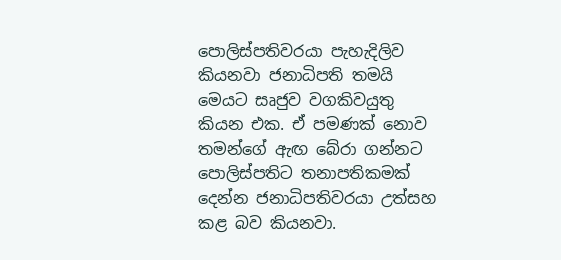පොලිස්පතිවරයා පැහැදිලිව කියනවා ජනාධිපති තමයි මෙයට සෘජුව වගකිවයුතු කියන එක. ඒ පමණක් නොව තමන්ගේ ඇඟ බේරා ගන්නට පොලිස්පතිට තනාපතිකමක් දෙන්න ජනාධිපතිවරයා උත්සහ කළ බව කියනවා.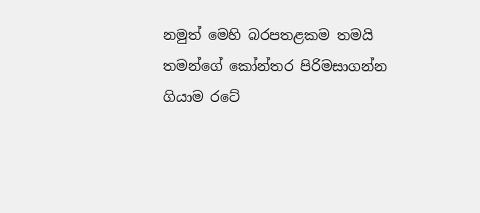නමුත් මෙහි බරපතළකම තමයි තමන්ගේ කෝන්තර පිරිමසාගන්න ගියාම රටේ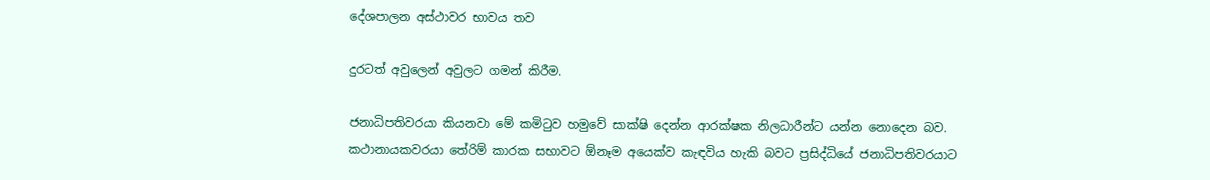දේශපාලන අස්ථාවර භාවය තව

දුරටත් අවුලෙන් අවුලට ගමන් කිරීම.

ජනාධිපතිවරයා කියනවා මේ කමිටුව හමුවේ සාක්ෂි දෙන්න ආරක්ෂක නිලධාරීන්ට යන්න නොදෙන බව. කථානායකවරයා තේරිම් කාරක සභාවට ඕනෑම අයෙක්ව කැඳවිය හැකි බවට ප්‍රසිද්ධියේ ජනාධිපතිවරයාට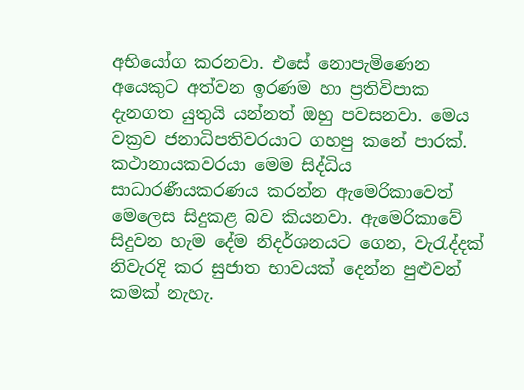අභියෝග කරනවා. එසේ නොපැමිණෙන අයෙකුට අත්වන ඉරණම හා ප්‍රතිවිපාක දැනගත යුතුයි යන්නත් ඔහු පවසනවා. මෙය වක්‍රව ජනාධිපතිවරයාට ගහපු කනේ පාරක්. කථානායකවරයා මෙම සිද්ධිය සාධාරණීයකරණය කරන්න ඇමෙරිකාවෙත් මෙලෙස සිදුකළ බව කියනවා. ඇමෙරිකාවේ සිදුවන හැම දේම නිදර්ශනයට ගෙන, වැරැද්දක් නිවැරදි කර සුජාත භාවයක් දෙන්න පුළුවන් කමක් නැහැ.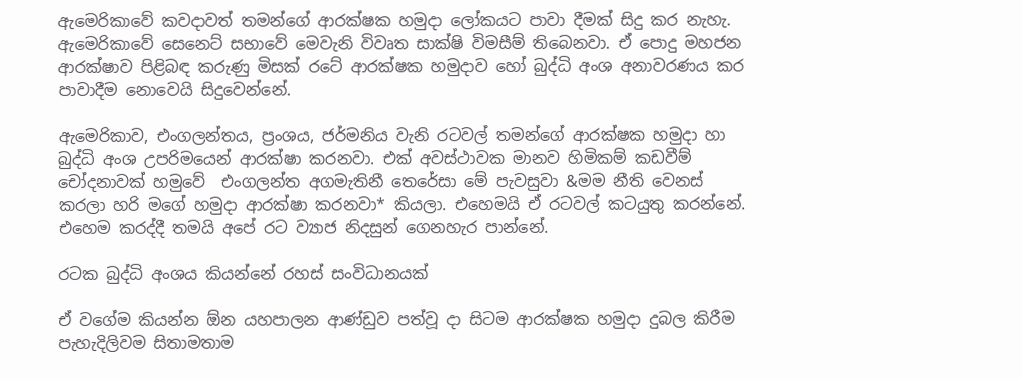ඇමෙරිකාවේ කවදාවත් තමන්ගේ ආරක්ෂක හමුදා ලෝකයට පාවා දීමක් සිදු කර නැහැ. ඇමෙරිකාවේ සෙනෙට් සභාවේ මෙවැනි විවෘත සාක්ෂි විමසීම් තිබෙනවා. ඒ පොදු මහජන ආරක්ෂාව පිළිබඳ කරුණු මිසක් රටේ ආරක්ෂක හමුදාව හෝ බුද්ධි අංශ අනාවරණය කර පාවාදීම නොවෙයි සිදුවෙන්නේ.

ඇමෙරිකාව, එංගලන්තය, ප්‍රංශය, ජර්මනිය වැනි රටවල් තමන්ගේ ආරක්ෂක හමුදා හා බුද්ධි අංශ උපරිමයෙන් ආරක්ෂා කරනවා. එක් අවස්ථාවක මානව හිමිකම් කඩවීම් චෝදනාවක් හමුවේ  එංගලන්ත අගමැතිනී තෙරේසා මේ පැවසුවා &මම නීති වෙනස් කරලා හරි මගේ හමුදා ආරක්ෂා කරනවා* කියලා. එහෙමයි ඒ රටවල් කටයුතු කරන්නේ. එහෙම කරද්දී තමයි අපේ රට ව්‍යාජ නිදසුන් ගෙනහැර පාන්නේ.

රටක බුද්ධි අංශය කියන්නේ රහස් සංවිධානයක්

ඒ වගේම කියන්න ඕන යහපාලන ආණ්ඩුව පත්වූ දා සිටම ආරක්ෂක හමුදා දුබල කිරීම පැහැදිලිවම සිතාමතාම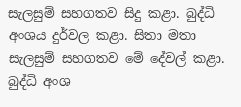සැලසුම් සහගතව සිදු කළා. බුද්ධි අංශය දුර්වල කළා. සිතා මතා සැලසුම් සහගතව මේ දේවල් කළා. බුද්ධි අංශ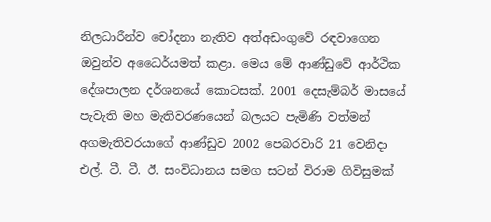නිලධාරීන්ව චෝදනා නැතිව අත්අඩංගුවේ රඳවාගෙන ඔවුන්ව අධෛර්යමත් කළා. මෙය මේ ආණ්ඩුවේ ආර්ථික දේශපාලන දර්ශනයේ කොටසක්. 2001 දෙසැම්බර් මාසයේ පැවැති මහ මැතිවරණයෙන් බලයට පැමිණි වත්මන් අගමැතිවරයාගේ ආණ්ඩුව 2002 පෙබරවාරි 21 වෙනිදා එල්. ටී. ටී. ඊ. සංවිධානය සමග සටන් විරාම ගිවිසුමක්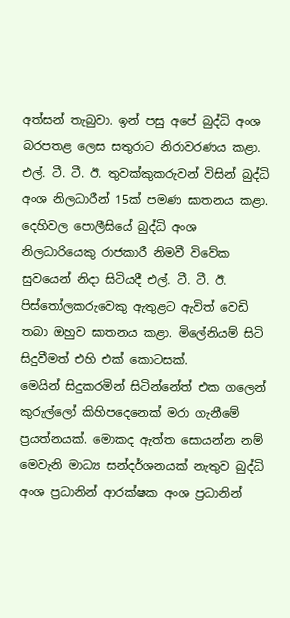අත්සන් තැබුවා. ඉන් පසු අපේ බුද්ධි අංශ බරපතළ ලෙස සතුරාට නිරාවරණය කළා. එල්. ටී. ටී. ඊ. තුවක්කුකරුවන් විසින් බුද්ධි අංශ නිලධාරීන් 15ක් පමණ ඝාතනය කළා. දෙහිවල පොලීසියේ බුද්ධි අංශ නිලධාරියෙකු රාජකාරී නිමවී විවේක සුවයෙන් නිදා සිටියදී එල්. ටී. ටී. ඊ. පිස්තෝලකරුවෙකු ඇතුළට ඇවිත් වෙඩි තබා ඔහුව ඝාතනය කළා. මිලේනියම් සිටි සිදුවීමත් එහි එක් කොටසක්.
මෙයින් සිදුකරමින් සිටින්නේත් එක ගලෙන් කුරුල්ලෝ කිහිපදෙනෙක් මරා ගැනීමේ ප්‍රයත්නයක්. මොකද ඇත්ත සොයන්න නම් මෙවැනි මාධ්‍ය සන්දර්ශනයක් නැතුව බුද්ධි අංශ ප්‍රධානින් ආරක්ෂක අංශ ප්‍රධානින්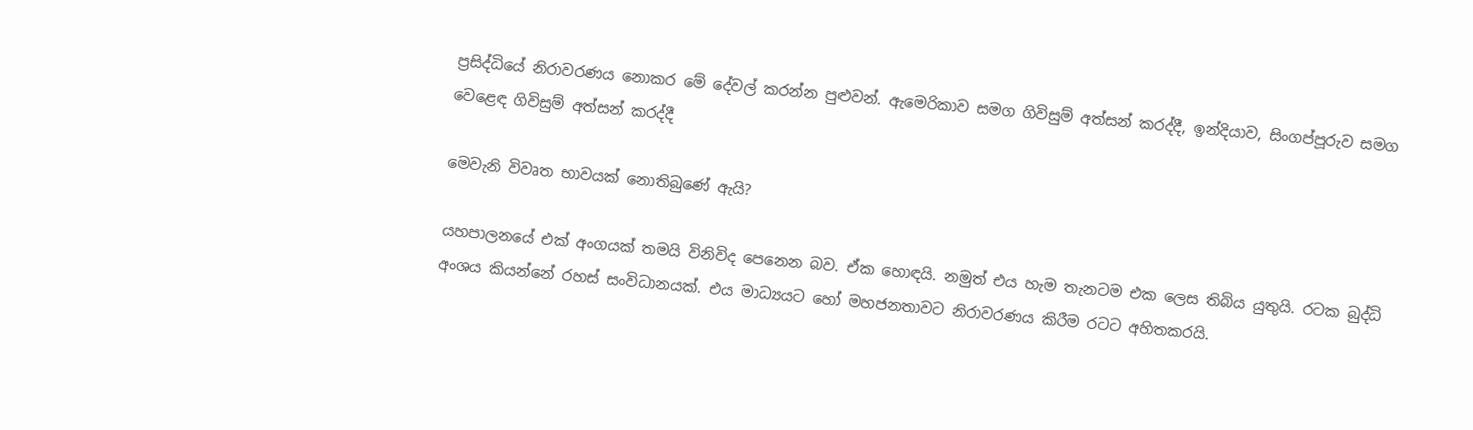ප්‍රසිද්ධියේ නිරාවරණය නොකර මේ දේවල් කරන්න පුළුවන්. ඇමෙරිකාව සමග ගිවිසුම් අත්සන් කරද්දී, ඉන්දියාව, සිංගප්පූරුව සමග වෙළෙඳ ගිවිසුම් අත්සන් කරද්දී

මෙවැනි විවෘත භාවයක් නොතිබුණේ ඇයි?

යහපාලනයේ එක් අංගයක් තමයි විනිවිද පෙනෙන බව. ඒක හොඳයි. නමුත් එය හැම තැනටම එක ලෙස තිබිය යුතුයි. රටක බුද්ධි අංශය කියන්නේ රහස් සංවිධානයක්. එය මාධ්‍යයට හෝ මහජනතාවට නිරාවරණය කිරීම රටට අහිතකරයි.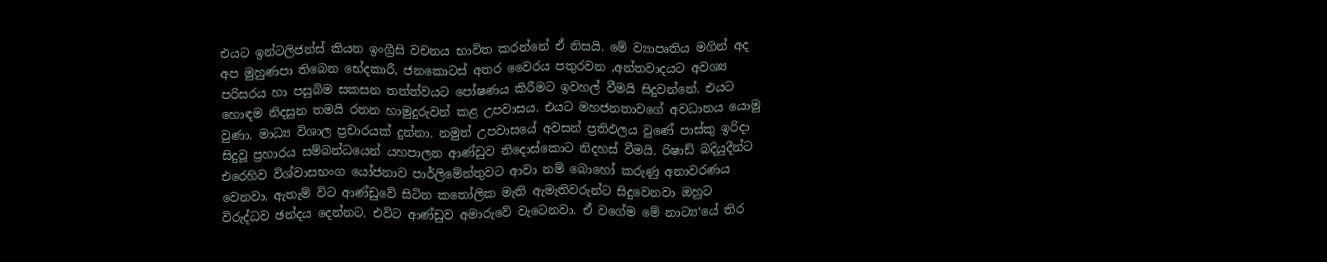එයට ඉන්ටලිජන්ස් කියන ඉංග්‍රීසි වචනය භාවිත කරන්නේ ඒ නිසයි. මේ ව්‍යාපෘතිය මගින් අද අප මුහුණපා තිබෙන භේදකාරී, ජනකොටස් අතර වෛරය පතුරවන ,අන්තවාදයට අවශ්‍ය පරිසරය හා පසුබිම සකසන තත්ත්වයට පෝෂණය කිරීමට ඉවහල් වීමයි සිදුවන්නේ. එයට හොඳම නිදසුන තමයි රතන හාමුදුරුවන් කළ උපවාසය. එයට මහජනතාවගේ අවධානය යොමු වුණා. මාධ්‍ය විශාල ප්‍රචාරයක් දුන්නා. නමුත් උපවාසයේ අවසන් ප්‍රතිඵලය වුණේ පාස්කු ඉරිදා සිදුවූ ප්‍රහාරය සම්බන්ධයෙන් යහපාලන ආණ්ඩුව නිදොස්කොට නිදහස් වීමයි. රිෂාඩ් බදියුදීන්ට එරෙහිව විශ්වාසභංග යෝජනාව පාර්ලිමේන්තුවට ආවා නම් බොහෝ කරුණු අනාවරණය වෙනවා. ඇතැම් විට ආණ්ඩුවේ සිටින කතෝලික මැති ඇමැතිවරුන්ට සිදුවෙනවා ඔහුට විරුද්ධව ඡන්දය දෙන්නට. එවිට ආණ්ඩුව අමාරුවේ වැටෙනවා. ඒ වගේම මේ නාට්‍ය‘යේ තිර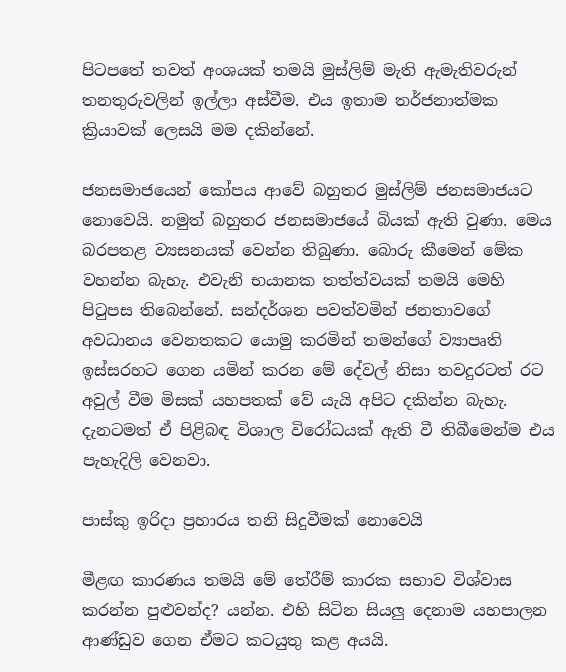පිටපතේ තවත් අංශයක් තමයි මුස්ලිම් මැති ඇමැතිවරුන් තනතුරුවලින් ඉල්ලා අස්වීම. එය ඉතාම තර්ජනාත්මක ක්‍රියාවක් ලෙසයි මම දකින්නේ.

ජනසමාජයෙන් කෝපය ආවේ බහුතර මුස්ලිම් ජනසමාජයට නොවෙයි. නමුත් බහුතර ජනසමාජයේ බියක් ඇති වුණා. මෙය බරපතළ ව්‍යසනයක් වෙන්න තිබුණා. බොරු කීමෙන් මේක වහන්න බැහැ. එවැනි භයානක තත්ත්වයක් තමයි මෙහි පිටුපස තිබෙන්නේ. සන්දර්ශන පවත්වමින් ජනතාවගේ අවධානය වෙනතකට යොමු කරමින් තමන්ගේ ව්‍යාපෘති ඉස්සරහට ගෙන යමින් කරන මේ දේවල් නිසා තවදුරටත් රට අවුල් වීම මිසක් යහපතක් වේ යැයි අපිට දකින්න බැහැ. දැනටමත් ඒ පිළිබඳ විශාල විරෝධයක් ඇති වී තිබීමෙන්ම එය පැහැදිලි වෙනවා.

පාස්කු ඉරිදා ප්‍රහාරය තනි සිදුවීමක් නොවෙයි

මීළඟ කාරණය තමයි මේ තේරීම් කාරක සභාව විශ්වාස කරන්න පුළුවන්ද? යන්න. එහි සිටින සියලු දෙනාම යහපාලන ආණ්ඩුව ගෙන ඒමට කටයුතු කළ අයයි.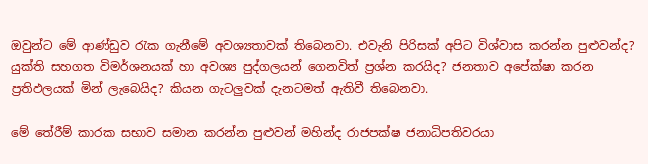ඔවුන්ට මේ ආණ්ඩුව රැක ගැනීමේ අවශ්‍යතාවක් තිබෙනවා. එවැනි පිරිසක් අපිට විශ්වාස කරන්න පුළුවන්ද? යුක්ති සහගත විමර්ශනයක් හා අවශ්‍ය පුද්ගලයන් ගෙනවිත් ප්‍රශ්න කරයිද? ජනතාව අපේක්ෂා කරන ප්‍රතිඵලයක් මින් ලැබෙයිද? කියන ගැටලුවක් දැනටමත් ඇතිවී තිබෙනවා.

මේ තේරීම් කාරක සභාව සමාන කරන්න පුළුවන් මහින්ද රාජපක්ෂ ජනාධිපතිවරයා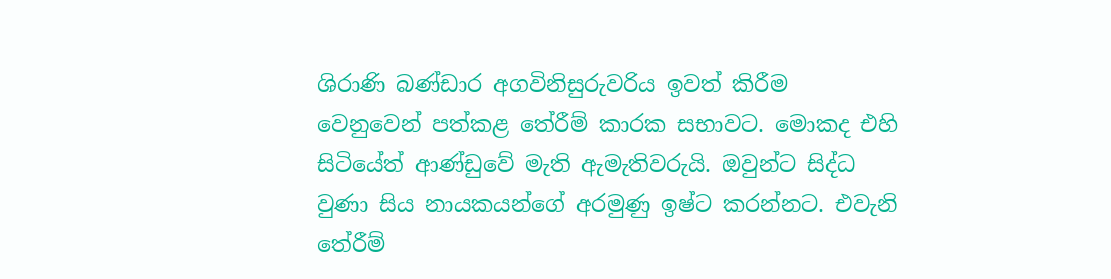ශිරාණි බණ්ඩාර අගවිනිසුරුවරිය ඉවත් කිරීම වෙනුවෙන් පත්කළ තේරීම් කාරක සභාවට. මොකද එහි සිටියේත් ආණ්ඩුවේ මැති ඇමැතිවරුයි. ඔවුන්ට සිද්ධ වුණා සිය නායකයන්ගේ අරමුණු ඉෂ්ට කරන්නට. එවැනි තේරීම්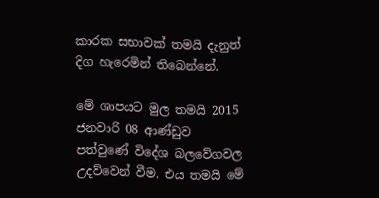කාරක සභාවක් තමයි දැනුත් දිග හැරෙමින් තිබෙන්නේ.

මේ ශාපයට මුල තමයි 2015 ජනවාරි 08 ආණ්ඩුව පත්වුණේ විදේශ බලවේගවල උදව්වෙන් වීම. එය තමයි මේ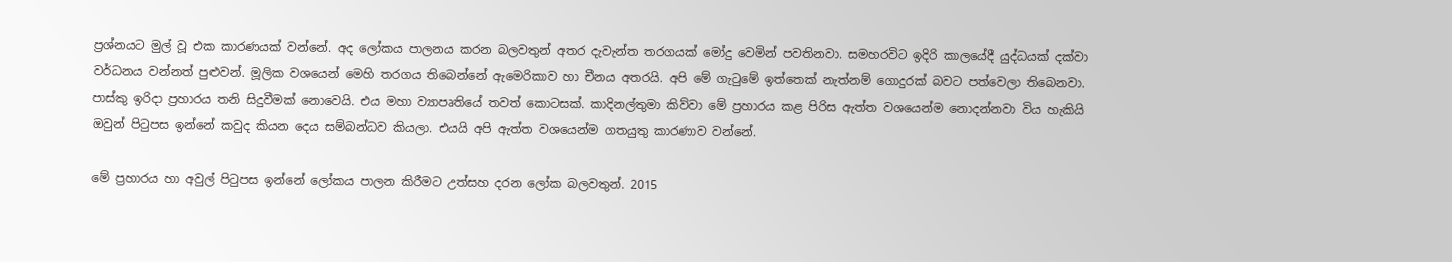ප්‍රශ්නයට මුල් වූ එක කාරණයක් වන්නේ. අද ලෝකය පාලනය කරන බලවතුන් අතර දැවැන්ත තරගයක් මෝදු වෙමින් පවතිනවා. සමහරවිට ඉදිරි කාලයේදී යුද්ධයක් දක්වා වර්ධනය වන්නත් පුළුවන්. මූලික වශයෙන් මෙහි තරගය තිබෙන්නේ ඇමෙරිකාව හා චීනය අතරයි. අපි මේ ගැටුමේ ඉත්තෙක් නැත්නම් ගොදුරක් බවට පත්වෙලා තිබෙනවා. පාස්කු ඉරිදා ප්‍රහාරය තනි සිදුවීමක් නොවෙයි. එය මහා ව්‍යාපෘතියේ තවත් කොටසක්. කාදිනල්තුමා කිව්වා මේ ප්‍රහාරය කළ පිරිස ඇත්ත වශයෙන්ම නොදන්නවා විය හැකියි ඔවුන් පිටුපස ඉන්නේ කවුද කියන දෙය සම්බන්ධව කියලා. එයයි අපි ඇත්ත වශයෙන්ම ගතයුතු කාරණාව වන්නේ.

මේ ප්‍රහාරය හා අවුල් පිටුපස ඉන්නේ ලෝකය පාලන කිරීමට උත්සහ දරන ලෝක බලවතුන්. 2015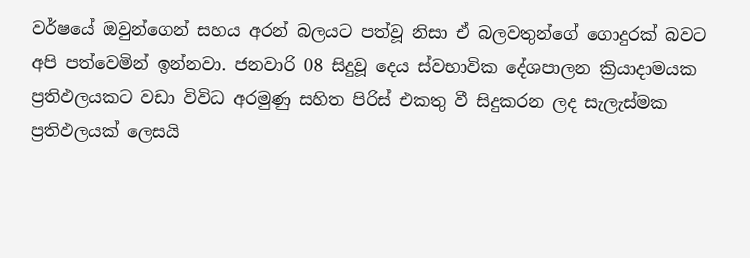වර්ෂයේ ඔවුන්ගෙන් සහය අරන් බලයට පත්වූ නිසා ඒ බලවතුන්ගේ ගොදුරක් බවට අපි පත්වෙමින් ඉන්නවා. ජනවාරි 08 සිදුවූ දෙය ස්වභාවික දේශපාලන ක්‍රියාදාමයක ප්‍රතිඵලයකට වඩා විවිධ අරමුණු සහිත පිරිස් එකතු වී සිදුකරන ලද සැලැස්මක ප්‍රතිඵලයක් ලෙසයි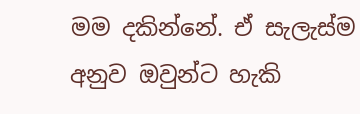මම දකින්නේ. ඒ සැලැස්ම අනුව ඔවුන්ට හැකි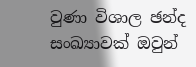වුණා විශාල ඡන්ද සංඛ්‍යාවක් ඔවුන්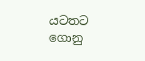යටතට ගොනු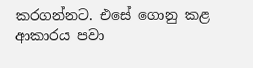කරගන්නට. එසේ ගොනු කළ ආකාරය පවා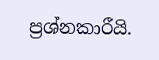ප්‍රශ්නකාරීයි.